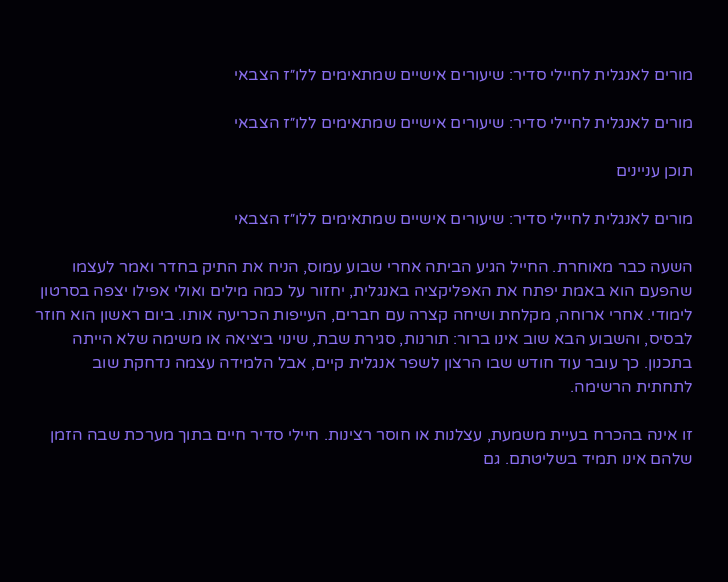מורים לאנגלית לחיילי סדיר: שיעורים אישיים שמתאימים ללו״ז הצבאי

מורים לאנגלית לחיילי סדיר: שיעורים אישיים שמתאימים ללו״ז הצבאי

תוכן עניינים

מורים לאנגלית לחיילי סדיר: שיעורים אישיים שמתאימים ללו״ז הצבאי

השעה כבר מאוחרת. החייל הגיע הביתה אחרי שבוע עמוס, הניח את התיק בחדר ואמר לעצמו שהפעם הוא באמת יפתח את האפליקציה באנגלית, יחזור על כמה מילים ואולי אפילו יצפה בסרטון לימודי. אחרי ארוחה, מקלחת ושיחה קצרה עם חברים, העייפות הכריעה אותו. ביום ראשון הוא חוזר לבסיס, והשבוע הבא שוב אינו ברור: תורנות, סגירת שבת, שינוי ביציאה או משימה שלא הייתה בתכנון. כך עובר עוד חודש שבו הרצון לשפר אנגלית קיים, אבל הלמידה עצמה נדחקת שוב לתחתית הרשימה.

זו אינה בהכרח בעיית משמעת, עצלנות או חוסר רצינות. חיילי סדיר חיים בתוך מערכת שבה הזמן שלהם אינו תמיד בשליטתם. גם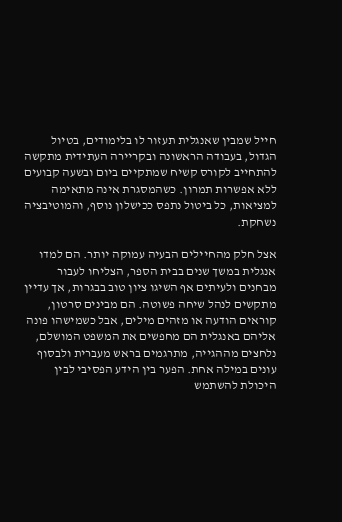חייל שמבין שאנגלית תעזור לו בלימודים, בטיול הגדול, בעבודה הראשונה ובקריירה העתידית מתקשה להתחייב לקורס קשיח שמתקיים ביום ובשעה קבועים ללא אפשרות תמרון. כשהמסגרת אינה מתאימה למציאות, כל ביטול נתפס ככישלון נוסף, והמוטיבציה נשחקת.

אצל חלק מהחיילים הבעיה עמוקה יותר. הם למדו אנגלית במשך שנים בבית הספר, הצליחו לעבור מבחנים ולעיתים אף השיגו ציון טוב בבגרות, אך עדיין מתקשים לנהל שיחה פשוטה. הם מבינים סרטון, קוראים הודעה או מזהים מילים, אבל כשמישהו פונה אליהם באנגלית הם מחפשים את המשפט המושלם, נלחצים מההגייה, מתרגמים בראש מעברית ולבסוף עונים במילה אחת. הפער בין הידע הפסיבי לבין היכולת להשתמש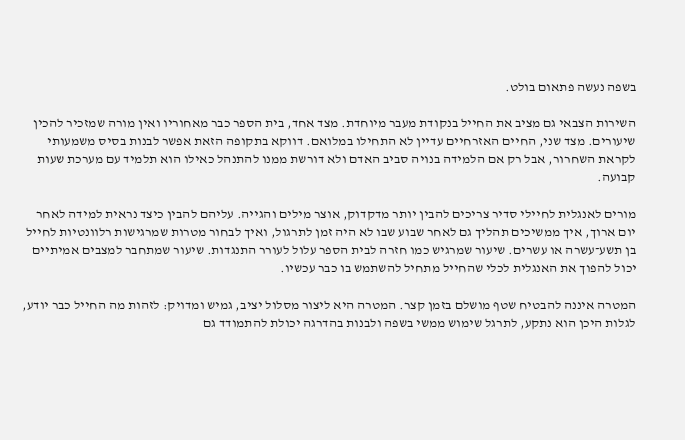בשפה נעשה פתאום בולט.

השירות הצבאי גם מציב את החייל בנקודת מעבר מיוחדת. מצד אחד, בית הספר כבר מאחוריו ואין מורה שמזכיר להכין שיעורים. מצד שני, החיים האזרחיים עדיין לא התחילו במלואם. דווקא בתקופה הזאת אפשר לבנות בסיס משמעותי לקראת השחרור, אבל רק אם הלמידה בנויה סביב האדם ולא דורשת ממנו להתנהל כאילו הוא תלמיד עם מערכת שעות קבועה.

מורים לאנגלית לחיילי סדיר צריכים להבין יותר מדקדוק, אוצר מילים והגייה. עליהם להבין כיצד נראית למידה לאחר יום ארוך, איך ממשיכים תהליך גם לאחר שבוע שבו לא היה זמן לתרגול, ואיך לבחור מטרות שמרגישות רלוונטיות לחייל בן תשע־עשרה או עשרים. שיעור שמרגיש כמו חזרה לבית הספר עלול לעורר התנגדות. שיעור שמתחבר למצבים אמיתיים יכול להפוך את האנגלית לכלי שהחייל מתחיל להשתמש בו כבר עכשיו.

המטרה איננה להבטיח שטף מושלם בזמן קצר. המטרה היא ליצור מסלול יציב, גמיש ומדויק: לזהות מה החייל כבר יודע, לגלות היכן הוא נתקע, לתרגל שימוש ממשי בשפה ולבנות בהדרגה יכולת להתמודד גם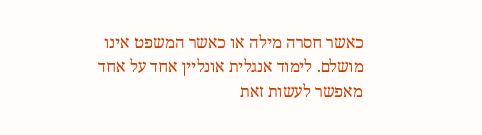כאשר חסרה מילה או כאשר המשפט אינו מושלם. לימוד אנגלית אונליין אחד על אחד מאפשר לעשות זאת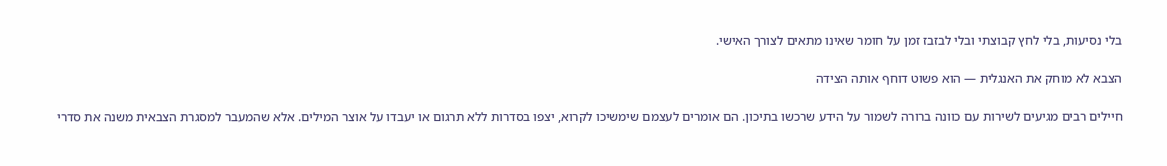בלי נסיעות, בלי לחץ קבוצתי ובלי לבזבז זמן על חומר שאינו מתאים לצורך האישי.

הצבא לא מוחק את האנגלית — הוא פשוט דוחף אותה הצידה

חיילים רבים מגיעים לשירות עם כוונה ברורה לשמור על הידע שרכשו בתיכון. הם אומרים לעצמם שימשיכו לקרוא, יצפו בסדרות ללא תרגום או יעבדו על אוצר המילים. אלא שהמעבר למסגרת הצבאית משנה את סדרי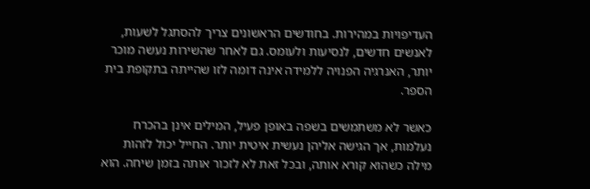העדיפויות במהירות. בחודשים הראשונים צריך להסתגל לשעות, לאנשים חדשים, לנסיעות ולעומס. גם לאחר שהשירות נעשה מוכר יותר, האנרגיה הפנויה ללמידה אינה דומה לזו שהייתה בתקופת בית הספר.

כאשר לא משתמשים בשפה באופן פעיל, המילים אינן בהכרח נעלמות, אך הגישה אליהן נעשית איטית יותר. החייל יכול לזהות מילה כשהוא קורא אותה, ובכל זאת לא לזכור אותה בזמן שיחה. הוא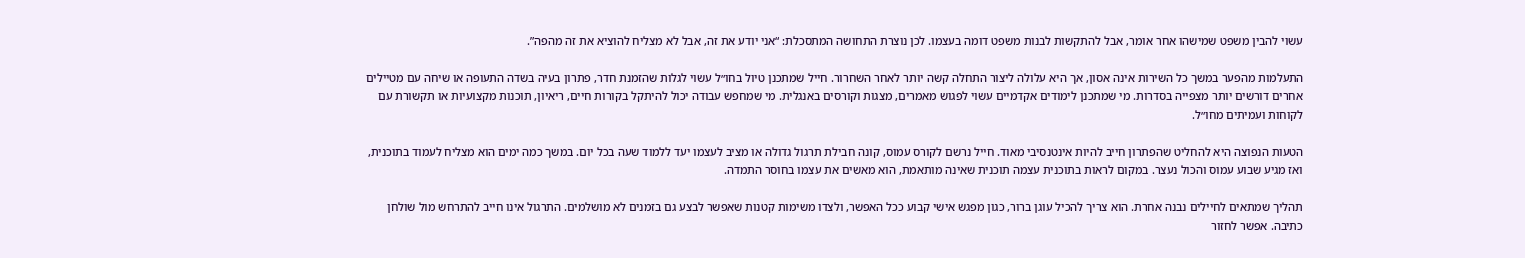עשוי להבין משפט שמישהו אחר אומר, אבל להתקשות לבנות משפט דומה בעצמו. לכן נוצרת התחושה המתסכלת: “אני יודע את זה, אבל לא מצליח להוציא את זה מהפה”.

התעלמות מהפער במשך כל השירות אינה אסון, אך היא עלולה ליצור התחלה קשה יותר לאחר השחרור. חייל שמתכנן טיול בחו״ל עשוי לגלות שהזמנת חדר, פתרון בעיה בשדה התעופה או שיחה עם מטיילים אחרים דורשים יותר מצפייה בסדרות. מי שמתכנן לימודים אקדמיים עשוי לפגוש מאמרים, מצגות וקורסים באנגלית. מי שמחפש עבודה יכול להיתקל בקורות חיים, ריאיון, תוכנות מקצועיות או תקשורת עם לקוחות ועמיתים מחו״ל.

הטעות הנפוצה היא להחליט שהפתרון חייב להיות אינטנסיבי מאוד. חייל נרשם לקורס עמוס, קונה חבילת תרגול גדולה או מציב לעצמו יעד ללמוד שעה בכל יום. במשך כמה ימים הוא מצליח לעמוד בתוכנית, ואז מגיע שבוע עמוס והכול נעצר. במקום לראות בתוכנית עצמה תוכנית שאינה מותאמת, הוא מאשים את עצמו בחוסר התמדה.

תהליך שמתאים לחיילים נבנה אחרת. הוא צריך להכיל עוגן ברור, כגון מפגש אישי קבוע ככל האפשר, ולצדו משימות קטנות שאפשר לבצע גם בזמנים לא מושלמים. התרגול אינו חייב להתרחש מול שולחן כתיבה. אפשר לחזור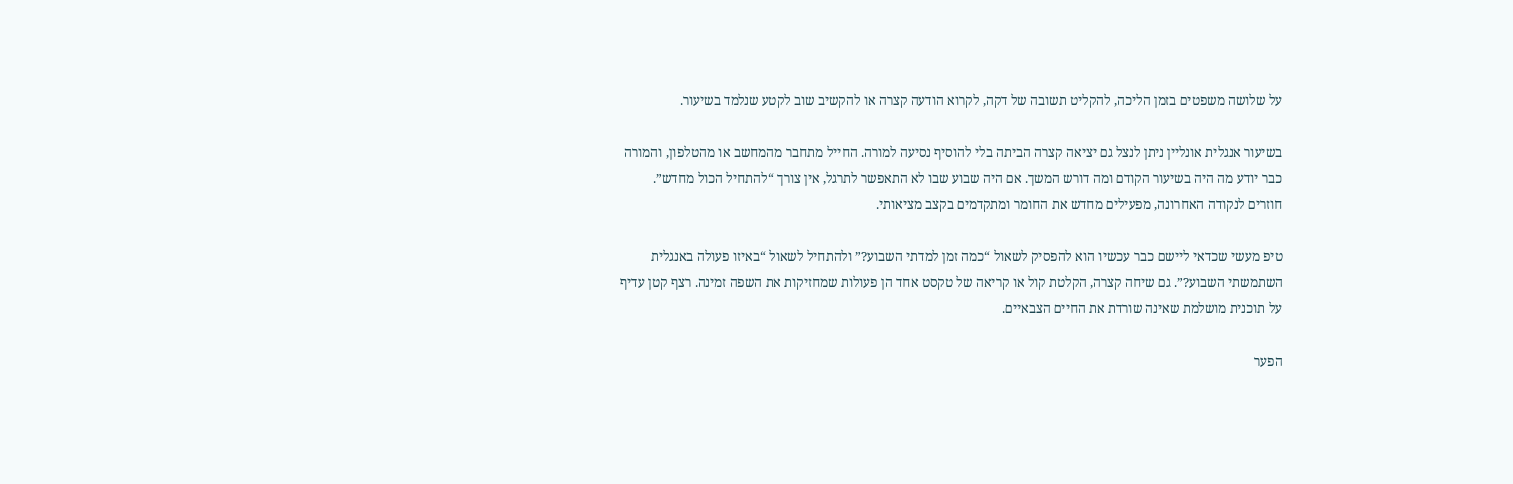על שלושה משפטים בזמן הליכה, להקליט תשובה של דקה, לקרוא הודעה קצרה או להקשיב שוב לקטע שנלמד בשיעור.

בשיעור אנגלית אונליין ניתן לנצל גם יציאה קצרה הביתה בלי להוסיף נסיעה למורה. החייל מתחבר מהמחשב או מהטלפון, והמורה כבר יודע מה היה בשיעור הקודם ומה דורש המשך. אם היה שבוע שבו לא התאפשר לתרגל, אין צורך “להתחיל הכול מחדש”. חוזרים לנקודה האחרונה, מפעילים מחדש את החומר ומתקדמים בקצב מציאותי.

טיפ מעשי שכדאי ליישם כבר עכשיו הוא להפסיק לשאול “כמה זמן למדתי השבוע?” ולהתחיל לשאול “באיזו פעולה באנגלית השתמשתי השבוע?”. גם שיחה קצרה, הקלטת קול או קריאה של טקסט אחד הן פעולות שמחזיקות את השפה זמינה. רצף קטן עדיף על תוכנית מושלמת שאינה שורדת את החיים הצבאיים.

הפער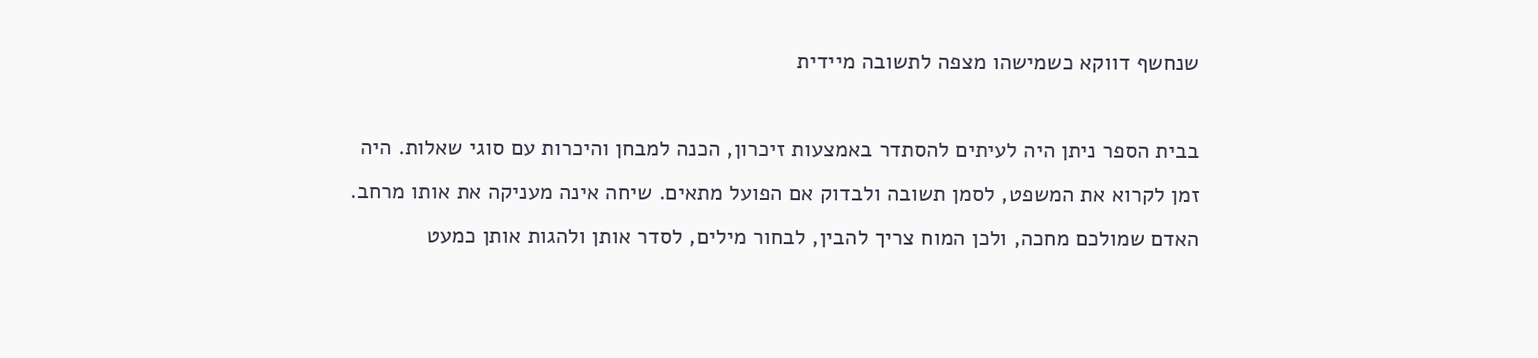שנחשף דווקא כשמישהו מצפה לתשובה מיידית

בבית הספר ניתן היה לעיתים להסתדר באמצעות זיכרון, הכנה למבחן והיכרות עם סוגי שאלות. היה זמן לקרוא את המשפט, לסמן תשובה ולבדוק אם הפועל מתאים. שיחה אינה מעניקה את אותו מרחב. האדם שמולכם מחכה, ולכן המוח צריך להבין, לבחור מילים, לסדר אותן ולהגות אותן כמעט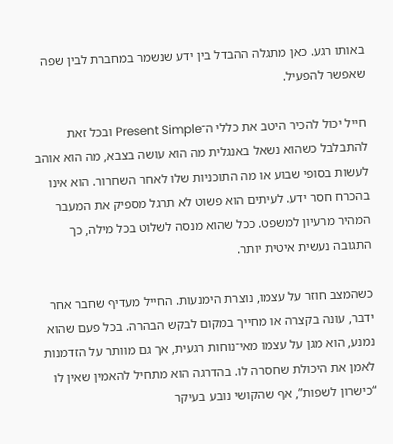באותו רגע. כאן מתגלה ההבדל בין ידע שנשמר במחברת לבין שפה שאפשר להפעיל.

חייל יכול להכיר היטב את כללי ה־Present Simple ובכל זאת להתבלבל כשהוא נשאל באנגלית מה הוא עושה בצבא, מה הוא אוהב לעשות בסופי שבוע או מה התוכניות שלו לאחר השחרור. הוא אינו בהכרח חסר ידע. לעיתים הוא פשוט לא תרגל מספיק את המעבר המהיר מרעיון למשפט. ככל שהוא מנסה לשלוט בכל מילה, כך התגובה נעשית איטית יותר.

כשהמצב חוזר על עצמו, נוצרת הימנעות. החייל מעדיף שחבר אחר ידבר, עונה בקצרה או מחייך במקום לבקש הבהרה. בכל פעם שהוא נמנע, הוא מגן על עצמו מאי־נוחות רגעית, אך גם מוותר על הזדמנות לאמן את היכולת שחסרה לו. בהדרגה הוא מתחיל להאמין שאין לו “כישרון לשפות”, אף שהקושי נובע בעיקר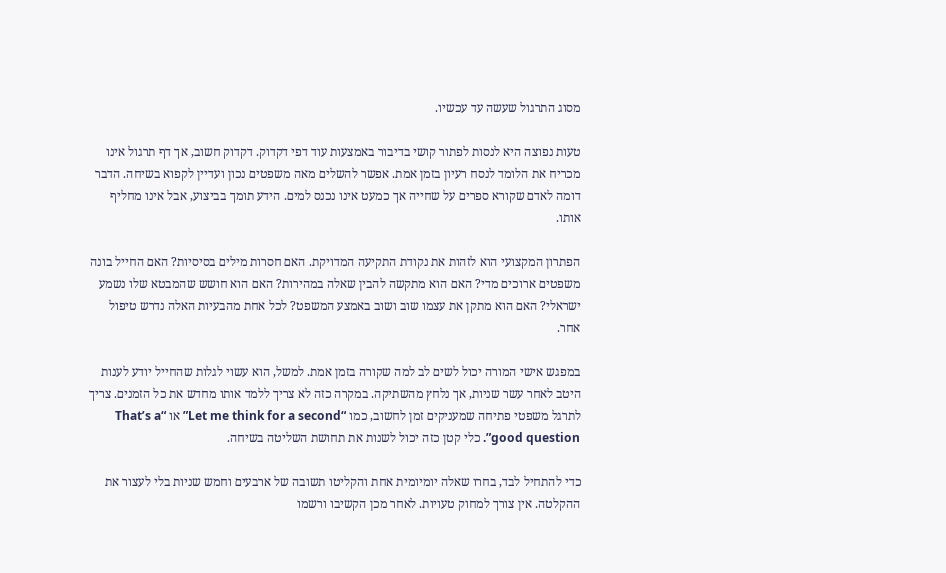מסוג התרגול שעשה עד עכשיו.

טעות נפוצה היא לנסות לפתור קושי בדיבור באמצעות עוד דפי דקדוק. דקדוק חשוב, אך דף תרגול אינו מכריח את הלומד לנסח רעיון בזמן אמת. אפשר להשלים מאה משפטים נכון ועדיין לקפוא בשיחה. הדבר דומה לאדם שקורא ספרים על שחייה אך כמעט אינו נכנס למים. הידע תומך בביצוע, אבל אינו מחליף אותו.

הפתרון המקצועי הוא לזהות את נקודת התקיעה המדויקת. האם חסרות מילים בסיסיות? האם החייל בונה משפטים ארוכים מדי? האם הוא מתקשה להבין שאלה במהירות? האם הוא חושש שהמבטא שלו נשמע ישראלי? האם הוא מתקן את עצמו שוב ושוב באמצע המשפט? לכל אחת מהבעיות האלה נדרש טיפול אחר.

במפגש אישי המורה יכול לשים לב למה שקורה בזמן אמת. למשל, הוא עשוי לגלות שהחייל יודע לענות היטב לאחר עשר שניות, אך נלחץ מהשתיקה. במקרה כזה לא צריך ללמד אותו מחדש את כל הזמנים. צריך לתרגל משפטי פתיחה שמעניקים זמן לחשוב, כמו “Let me think for a second” או “That’s a good question”. כלי קטן כזה יכול לשנות את תחושת השליטה בשיחה.

כדי להתחיל לבד, בחרו שאלה יומיומית אחת והקליטו תשובה של ארבעים וחמש שניות בלי לעצור את ההקלטה. אין צורך למחוק טעויות. לאחר מכן הקשיבו ורשמו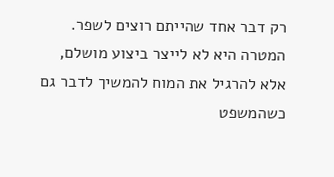רק דבר אחד שהייתם רוצים לשפר. המטרה היא לא לייצר ביצוע מושלם, אלא להרגיל את המוח להמשיך לדבר גם כשהמשפט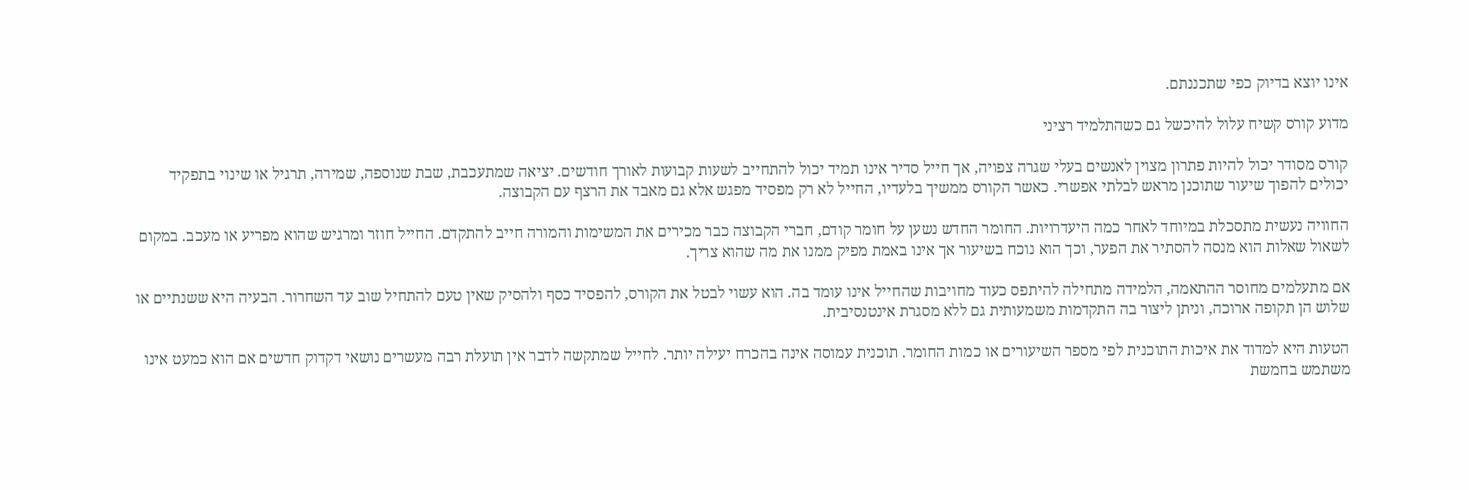אינו יוצא בדיוק כפי שתכננתם.

מדוע קורס קשיח עלול להיכשל גם כשהתלמיד רציני

קורס מסודר יכול להיות פתרון מצוין לאנשים בעלי שגרה צפויה, אך חייל סדיר אינו תמיד יכול להתחייב לשעות קבועות לאורך חודשים. יציאה שמתעכבת, שבת שנוספה, שמירה, תרגיל או שינוי בתפקיד יכולים להפוך שיעור שתוכנן מראש לבלתי אפשרי. כאשר הקורס ממשיך בלעדיו, החייל לא רק מפסיד מפגש אלא גם מאבד את הרצף עם הקבוצה.

החוויה נעשית מתסכלת במיוחד לאחר כמה היעדרויות. החומר החדש נשען על חומר קודם, חברי הקבוצה כבר מכירים את המשימות והמורה חייב להתקדם. החייל חוזר ומרגיש שהוא מפריע או מעכב. במקום לשאול שאלות הוא מנסה להסתיר את הפער, וכך הוא נוכח בשיעור אך אינו באמת מפיק ממנו את מה שהוא צריך.

אם מתעלמים מחוסר ההתאמה, הלמידה מתחילה להיתפס כעוד מחויבות שהחייל אינו עומד בה. הוא עשוי לבטל את הקורס, להפסיד כסף ולהסיק שאין טעם להתחיל שוב עד השחרור. הבעיה היא ששנתיים או שלוש הן תקופה ארוכה, וניתן ליצור בה התקדמות משמעותית גם ללא מסגרת אינטנסיבית.

הטעות היא למדוד את איכות התוכנית לפי מספר השיעורים או כמות החומר. תוכנית עמוסה אינה בהכרח יעילה יותר. לחייל שמתקשה לדבר אין תועלת רבה מעשרים נושאי דקדוק חדשים אם הוא כמעט אינו משתמש בחמשת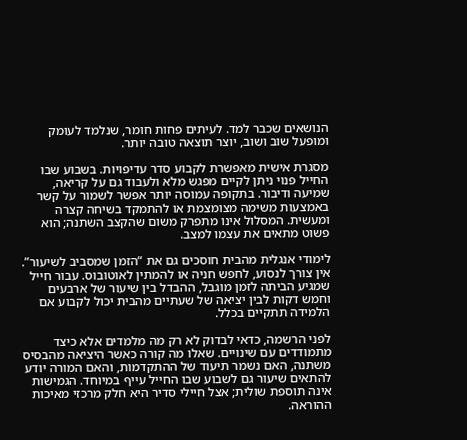הנושאים שכבר למד. לעיתים פחות חומר, שנלמד לעומק ומופעל שוב ושוב, יוצר תוצאה טובה יותר.

מסגרת אישית מאפשרת לקבוע סדר עדיפויות. בשבוע שבו החייל פנוי ניתן לקיים מפגש מלא ולעבוד גם על קריאה, שמיעה ודיבור. בתקופה עמוסה יותר אפשר לשמור על קשר באמצעות משימה מצומצמת או להתמקד בשיחה קצרה ומעשית. המסלול אינו מתפרק משום שהקצב השתנה; הוא פשוט מתאים את עצמו למצב.

לימודי אנגלית מהבית חוסכים גם את “הזמן שמסביב לשיעור”. אין צורך לנסוע, לחפש חניה או להמתין לאוטובוס. עבור חייל שמגיע הביתה לזמן מוגבל, ההבדל בין שיעור של ארבעים וחמש דקות לבין יציאה של שעתיים מהבית יכול לקבוע אם הלמידה תתקיים בכלל.

לפני הרשמה, כדאי לבדוק לא רק מה מלמדים אלא כיצד מתמודדים עם שינויים. שאלו מה קורה כאשר היציאה מהבסיס משתנה, האם נשמר תיעוד של ההתקדמות, והאם המורה יודע להתאים שיעור גם לשבוע שבו החייל עייף במיוחד. הגמישות אינה תוספת שולית; אצל חיילי סדיר היא חלק מרכזי מאיכות ההוראה.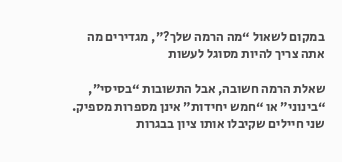במקום לשאול “מה הרמה שלך?”, מגדירים מה אתה צריך להיות מסוגל לעשות

שאלת הרמה חשובה, אבל התשובות “בסיסי”, “בינוני” או “חמש יחידות” אינן מספרות מספיק. שני חיילים שקיבלו אותו ציון בבגרות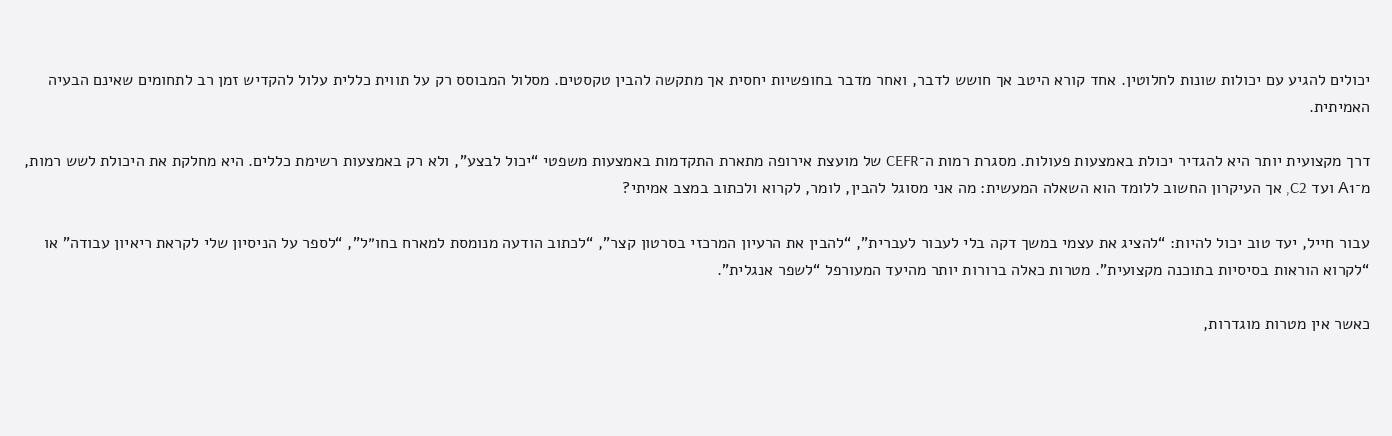יכולים להגיע עם יכולות שונות לחלוטין. אחד קורא היטב אך חושש לדבר, ואחר מדבר בחופשיות יחסית אך מתקשה להבין טקסטים. מסלול המבוסס רק על תווית כללית עלול להקדיש זמן רב לתחומים שאינם הבעיה האמיתית.

דרך מקצועית יותר היא להגדיר יכולת באמצעות פעולות. מסגרת רמות ה־CEFR של מועצת אירופה מתארת התקדמות באמצעות משפטי “יכול לבצע”, ולא רק באמצעות רשימת כללים. היא מחלקת את היכולת לשש רמות, מ־A1 ועד C2, אך העיקרון החשוב ללומד הוא השאלה המעשית: מה אני מסוגל להבין, לומר, לקרוא ולכתוב במצב אמיתי?

עבור חייל, יעד טוב יכול להיות: “להציג את עצמי במשך דקה בלי לעבור לעברית”, “להבין את הרעיון המרכזי בסרטון קצר”, “לכתוב הודעה מנומסת למארח בחו״ל”, “לספר על הניסיון שלי לקראת ריאיון עבודה” או “לקרוא הוראות בסיסיות בתוכנה מקצועית”. מטרות כאלה ברורות יותר מהיעד המעורפל “לשפר אנגלית”.

כאשר אין מטרות מוגדרות,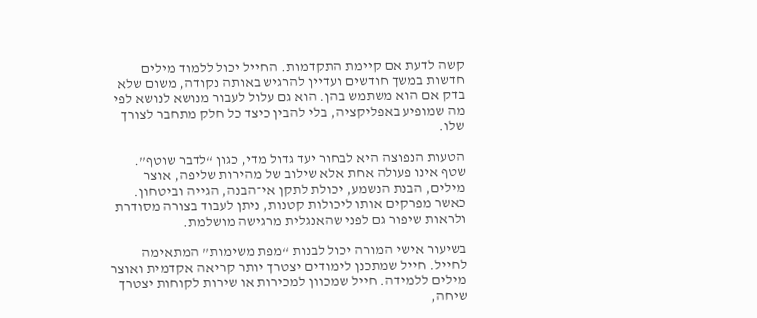קשה לדעת אם קיימת התקדמות. החייל יכול ללמוד מילים חדשות במשך חודשים ועדיין להרגיש באותה נקודה, משום שלא בדק אם הוא משתמש בהן. הוא גם עלול לעבור מנושא לנושא לפי מה שמופיע באפליקציה, בלי להבין כיצד כל חלק מתחבר לצורך שלו.

הטעות הנפוצה היא לבחור יעד גדול מדי, כגון “לדבר שוטף”. שטף אינו פעולה אחת אלא שילוב של מהירות שליפה, אוצר מילים, הבנת הנשמע, יכולת לתקן אי־הבנה, הגייה וביטחון. כאשר מפרקים אותו ליכולות קטנות, ניתן לעבוד בצורה מסודרת ולראות שיפור גם לפני שהאנגלית מרגישה מושלמת.

בשיעור אישי המורה יכול לבנות “מפת משימות” המתאימה לחייל. חייל שמתכנן לימודים יצטרך יותר קריאה אקדמית ואוצר מילים ללמידה. חייל שמכוון למכירות או שירות לקוחות יצטרך שיחה,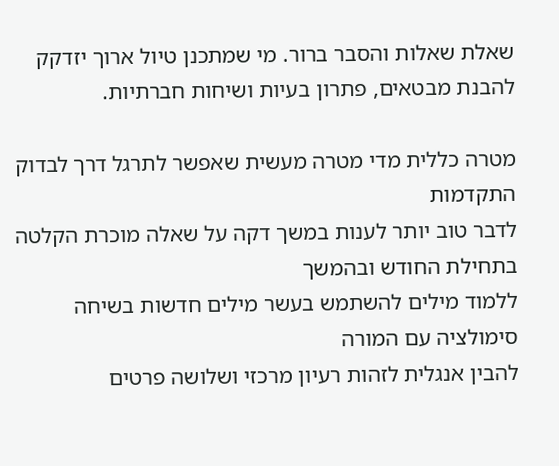שאלת שאלות והסבר ברור. מי שמתכנן טיול ארוך יזדקק להבנת מבטאים, פתרון בעיות ושיחות חברתיות.

מטרה כללית מדי מטרה מעשית שאפשר לתרגל דרך לבדוק התקדמות
לדבר טוב יותר לענות במשך דקה על שאלה מוכרת הקלטה בתחילת החודש ובהמשך
ללמוד מילים להשתמש בעשר מילים חדשות בשיחה סימולציה עם המורה
להבין אנגלית לזהות רעיון מרכזי ושלושה פרטים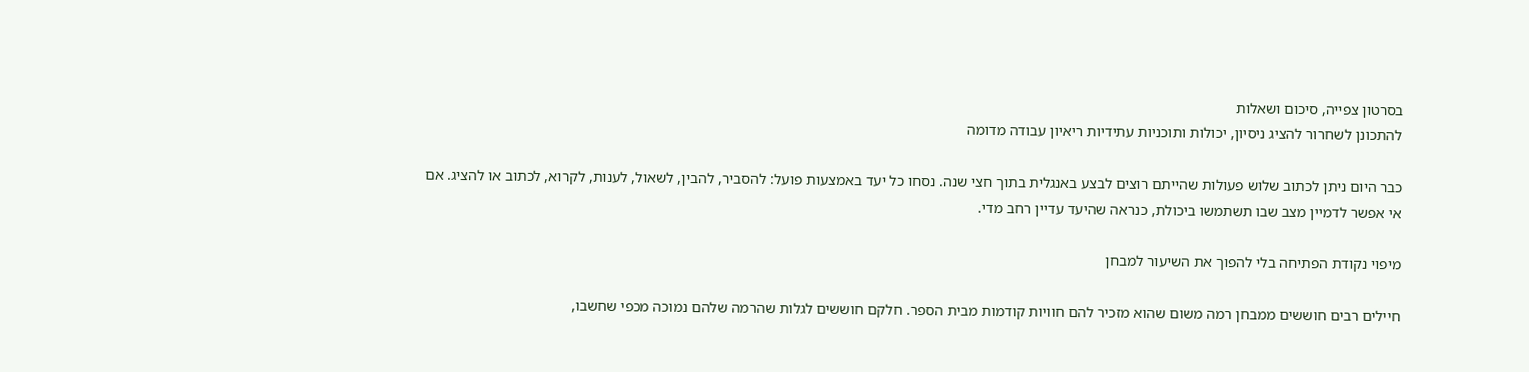בסרטון צפייה, סיכום ושאלות
להתכונן לשחרור להציג ניסיון, יכולות ותוכניות עתידיות ריאיון עבודה מדומה

כבר היום ניתן לכתוב שלוש פעולות שהייתם רוצים לבצע באנגלית בתוך חצי שנה. נסחו כל יעד באמצעות פועל: להסביר, להבין, לשאול, לענות, לקרוא, לכתוב או להציג. אם אי אפשר לדמיין מצב שבו תשתמשו ביכולת, כנראה שהיעד עדיין רחב מדי.

מיפוי נקודת הפתיחה בלי להפוך את השיעור למבחן

חיילים רבים חוששים ממבחן רמה משום שהוא מזכיר להם חוויות קודמות מבית הספר. חלקם חוששים לגלות שהרמה שלהם נמוכה מכפי שחשבו,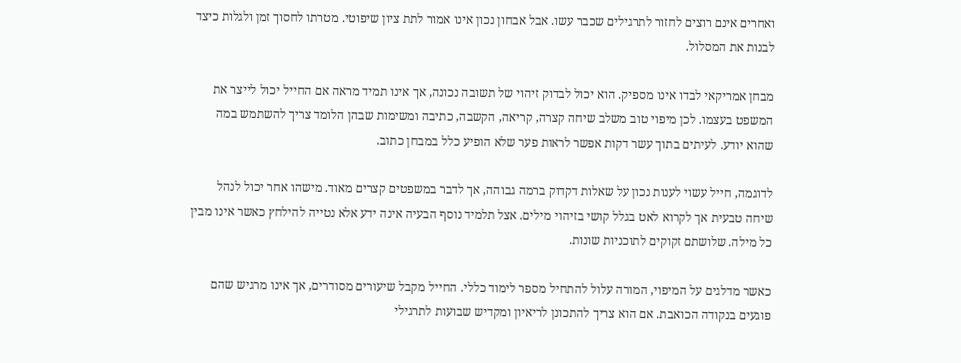ואחרים אינם רוצים לחזור לתרגילים שכבר עשו. אבל אבחון נכון אינו אמור לתת ציון שיפוטי. מטרתו לחסוך זמן ולגלות כיצד לבנות את המסלול.

מבחן אמריקאי לבדו אינו מספיק. הוא יכול לבדוק זיהוי של תשובה נכונה, אך אינו תמיד מראה אם החייל יכול לייצר את המשפט בעצמו. לכן מיפוי טוב משלב שיחה קצרה, קריאה, הקשבה, כתיבה ומשימות שבהן הלומד צריך להשתמש במה שהוא יודע. לעיתים בתוך עשר דקות אפשר לראות פער שלא הופיע כלל במבחן כתוב.

לדוגמה, חייל עשוי לענות נכון על שאלות דקדוק ברמה גבוהה, אך לדבר במשפטים קצרים מאוד. מישהו אחר יכול לנהל שיחה טבעית אך לקרוא לאט בגלל קושי בזיהוי מילים. אצל תלמיד נוסף הבעיה אינה ידע אלא נטייה להילחץ כאשר אינו מבין כל מילה. שלושתם זקוקים לתוכניות שונות.

כאשר מדלגים על המיפוי, המורה עלול להתחיל מספר לימוד כללי. החייל מקבל שיעורים מסודרים, אך אינו מרגיש שהם פוגעים בנקודה הכואבת. אם הוא צריך להתכונן לריאיון ומקדיש שבועות לתרגילי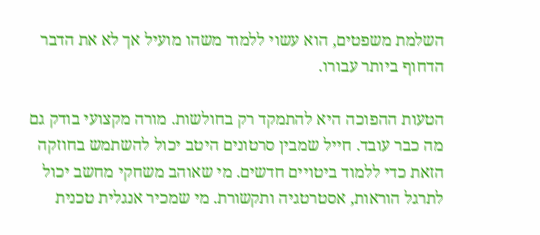השלמת משפטים, הוא עשוי ללמוד משהו מועיל אך לא את הדבר הדחוף ביותר עבורו.

הטעות ההפוכה היא להתמקד רק בחולשות. מורה מקצועי בודק גם מה כבר עובד. חייל שמבין סרטונים היטב יכול להשתמש בחוזקה הזאת כדי ללמוד ביטויים חדשים. מי שאוהב משחקי מחשב יכול לתרגל הוראות, אסטרטגיה ותקשורת. מי שמכיר אנגלית טכנית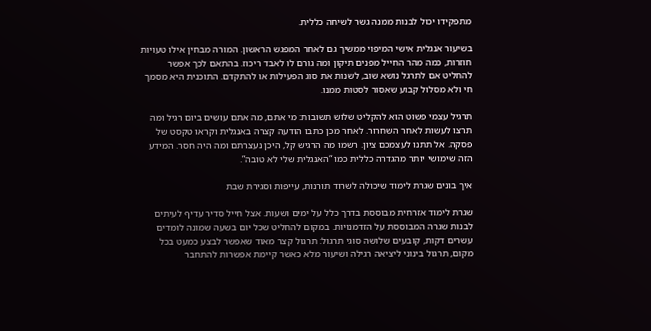מתפקידו יכול לבנות ממנה גשר לשיחה כללית.

בשיעור אנגלית אישי המיפוי ממשיך גם לאחר המפגש הראשון. המורה מבחין אילו טעויות חוזרות, כמה מהר החייל מפנים תיקון ומה גורם לו לאבד ריכוז. בהתאם לכך אפשר להחליט אם לתרגל נושא שוב, לשנות את סוג הפעילות או להתקדם. התוכנית היא מסמך חי ולא מסלול קבוע שאסור לסטות ממנו.

תרגיל עצמי פשוט הוא להקליט שלוש תשובות: מי אתם, מה אתם עושים ביום רגיל ומה תרצו לעשות לאחר השחרור. לאחר מכן כתבו הודעה קצרה באנגלית וקראו טקסט של פסקה. אל תתנו לעצמכם ציון. רשמו מה הרגיש קל, היכן נעצרתם ומה היה חסר. המידע הזה שימושי יותר מהגדרה כללית כמו “האנגלית שלי לא טובה”.

איך בונים שגרת לימוד שיכולה לשרוד תורנות, עייפות וסגירת שבת

שגרת לימוד אזרחית מבוססת בדרך כלל על ימים ושעות. אצל חייל סדיר עדיף לעיתים לבנות שגרה המבוססת על הזדמנויות. במקום להחליט שכל יום בשעה שמונה לומדים עשרים דקות, קובעים שלושה סוגי תרגול: תרגול קצר מאוד שאפשר לבצע כמעט בכל מקום, תרגול בינוני ליציאה רגילה ושיעור מלא כאשר קיימת אפשרות להתחבר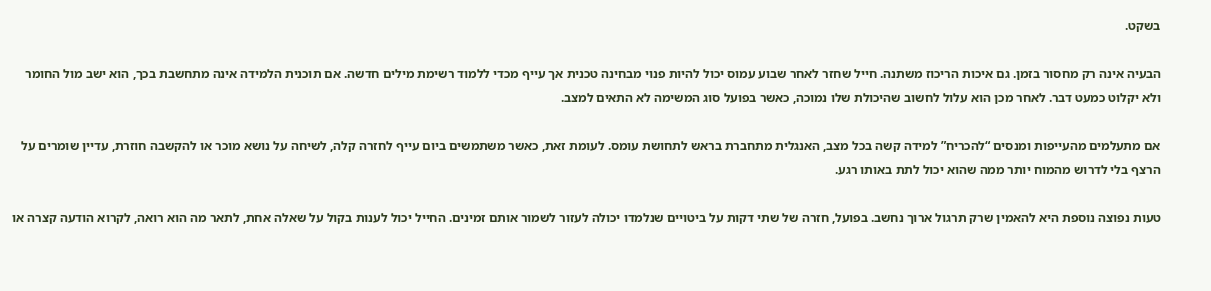בשקט.

הבעיה אינה רק מחסור בזמן. גם איכות הריכוז משתנה. חייל שחזר לאחר שבוע עמוס יכול להיות פנוי מבחינה טכנית אך עייף מכדי ללמוד רשימת מילים חדשה. אם תוכנית הלמידה אינה מתחשבת בכך, הוא ישב מול החומר ולא יקלוט כמעט דבר. לאחר מכן הוא עלול לחשוב שהיכולת שלו נמוכה, כאשר בפועל סוג המשימה לא התאים למצב.

אם מתעלמים מהעייפות ומנסים “להכריח” למידה קשה בכל מצב, האנגלית מתחברת בראש לתחושת עומס. לעומת זאת, כאשר משתמשים ביום עייף לחזרה קלה, לשיחה על נושא מוכר או להקשבה חוזרת, עדיין שומרים על הרצף בלי לדרוש מהמוח יותר ממה שהוא יכול לתת באותו רגע.

טעות נפוצה נוספת היא להאמין שרק תרגול ארוך נחשב. בפועל, חזרה של שתי דקות על ביטויים שנלמדו יכולה לעזור לשמור אותם זמינים. החייל יכול לענות בקול על שאלה אחת, לתאר מה הוא רואה, לקרוא הודעה קצרה או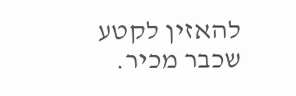להאזין לקטע שכבר מכיר.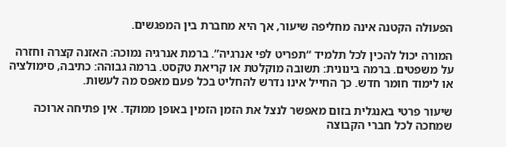הפעולה הקטנה אינה מחליפה שיעור, אך היא מחברת בין המפגשים.

המורה יכול להכין לכל תלמיד “תפריט לפי אנרגיה”. ברמת אנרגיה נמוכה: האזנה קצרה וחזרה על משפטים. ברמה בינונית: תשובה מוקלטת או קריאת טקסט. ברמה גבוהה: כתיבה, סימולציה או לימוד חומר חדש. כך החייל אינו נדרש להחליט בכל פעם מאפס מה לעשות.

שיעור פרטי באנגלית בזום מאפשר לנצל את הזמן הזמין באופן ממוקד. אין פתיחה ארוכה שמחכה לכל חברי הקבוצה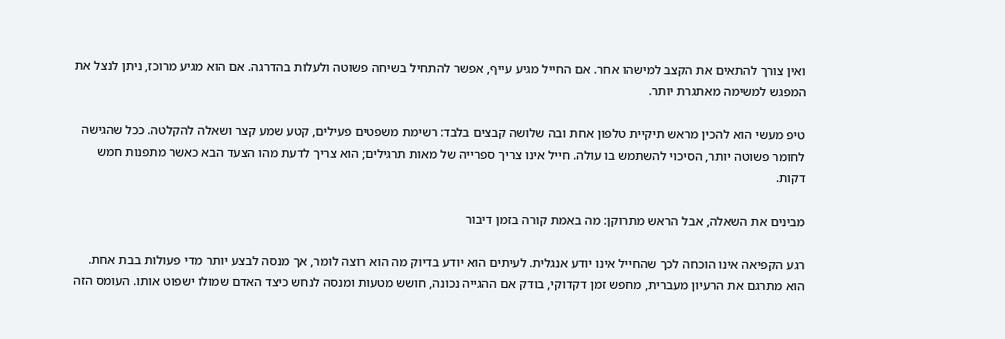ואין צורך להתאים את הקצב למישהו אחר. אם החייל מגיע עייף, אפשר להתחיל בשיחה פשוטה ולעלות בהדרגה. אם הוא מגיע מרוכז, ניתן לנצל את המפגש למשימה מאתגרת יותר.

טיפ מעשי הוא להכין מראש תיקיית טלפון אחת ובה שלושה קבצים בלבד: רשימת משפטים פעילים, קטע שמע קצר ושאלה להקלטה. ככל שהגישה לחומר פשוטה יותר, הסיכוי להשתמש בו עולה. חייל אינו צריך ספרייה של מאות תרגילים; הוא צריך לדעת מהו הצעד הבא כאשר מתפנות חמש דקות.

מבינים את השאלה, אבל הראש מתרוקן: מה באמת קורה בזמן דיבור

רגע הקפיאה אינו הוכחה לכך שהחייל אינו יודע אנגלית. לעיתים הוא יודע בדיוק מה הוא רוצה לומר, אך מנסה לבצע יותר מדי פעולות בבת אחת. הוא מתרגם את הרעיון מעברית, מחפש זמן דקדוקי, בודק אם ההגייה נכונה, חושש מטעות ומנסה לנחש כיצד האדם שמולו ישפוט אותו. העומס הזה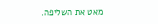מאט את השליפה.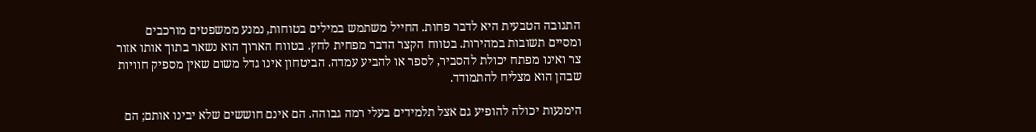התגובה הטבעית היא לדבר פחות. החייל משתמש במילים בטוחות, נמנע ממשפטים מורכבים ומסיים תשובות במהירות. בטווח הקצר הדבר מפחית לחץ. בטווח הארוך הוא נשאר בתוך אותו אזור צר ואינו מפתח יכולת להסביר, לספר או להביע עמדה. הביטחון אינו גדל משום שאין מספיק חוויות שבהן הוא מצליח להתמודד.

הימנעות יכולה להופיע גם אצל תלמידים בעלי רמה גבוהה. הם אינם חוששים שלא יבינו אותם; הם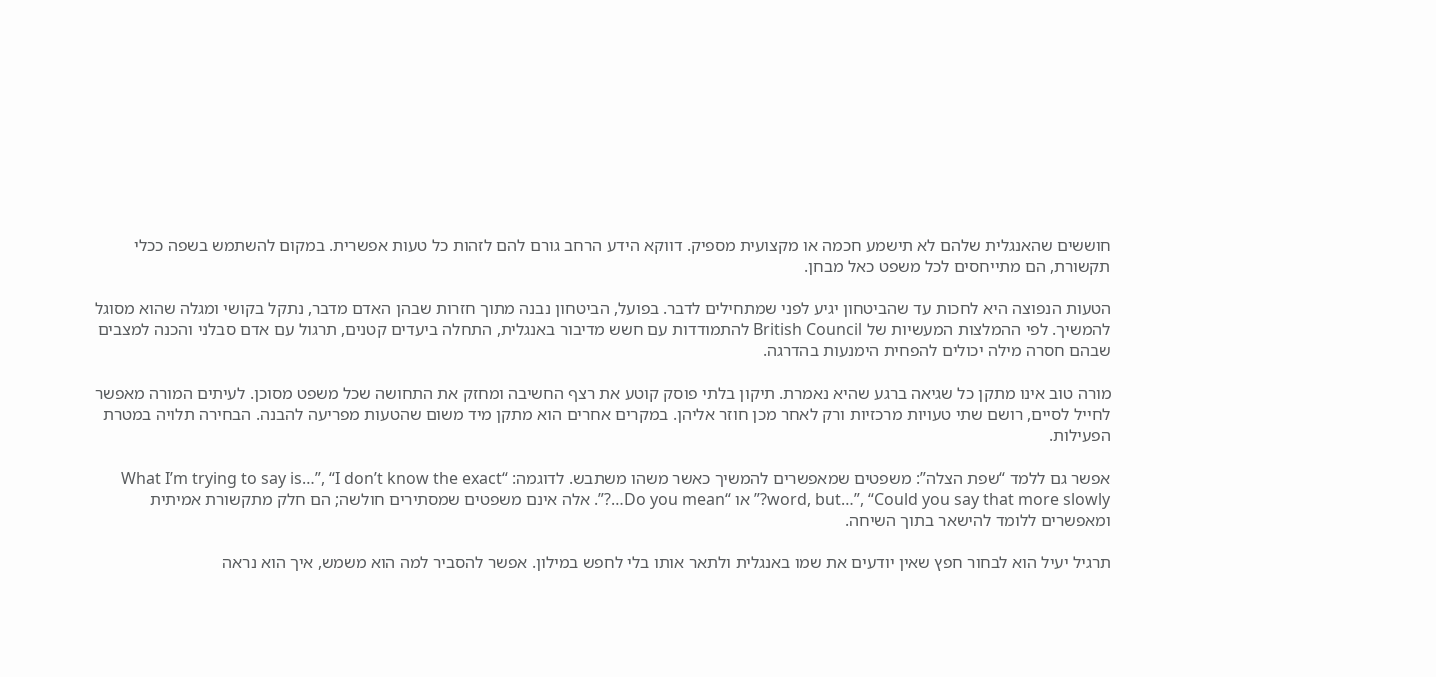חוששים שהאנגלית שלהם לא תישמע חכמה או מקצועית מספיק. דווקא הידע הרחב גורם להם לזהות כל טעות אפשרית. במקום להשתמש בשפה ככלי תקשורת, הם מתייחסים לכל משפט כאל מבחן.

הטעות הנפוצה היא לחכות עד שהביטחון יגיע לפני שמתחילים לדבר. בפועל, הביטחון נבנה מתוך חזרות שבהן האדם מדבר, נתקל בקושי ומגלה שהוא מסוגל להמשיך. לפי ההמלצות המעשיות של British Council להתמודדות עם חשש מדיבור באנגלית, התחלה ביעדים קטנים, תרגול עם אדם סבלני והכנה למצבים שבהם חסרה מילה יכולים להפחית הימנעות בהדרגה.

מורה טוב אינו מתקן כל שגיאה ברגע שהיא נאמרת. תיקון בלתי פוסק קוטע את רצף החשיבה ומחזק את התחושה שכל משפט מסוכן. לעיתים המורה מאפשר לחייל לסיים, רושם שתי טעויות מרכזיות ורק לאחר מכן חוזר אליהן. במקרים אחרים הוא מתקן מיד משום שהטעות מפריעה להבנה. הבחירה תלויה במטרת הפעילות.

אפשר גם ללמד “שפת הצלה”: משפטים שמאפשרים להמשיך כאשר משהו משתבש. לדוגמה: “What I’m trying to say is…”, “I don’t know the exact word, but…”, “Could you say that more slowly?” או “Do you mean…?”. אלה אינם משפטים שמסתירים חולשה; הם חלק מתקשורת אמיתית ומאפשרים ללומד להישאר בתוך השיחה.

תרגיל יעיל הוא לבחור חפץ שאין יודעים את שמו באנגלית ולתאר אותו בלי לחפש במילון. אפשר להסביר למה הוא משמש, איך הוא נראה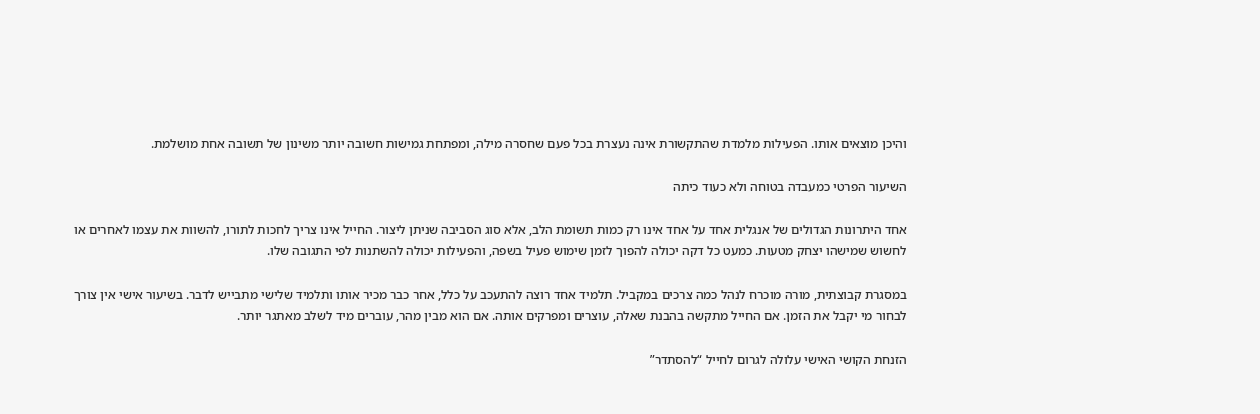והיכן מוצאים אותו. הפעילות מלמדת שהתקשורת אינה נעצרת בכל פעם שחסרה מילה, ומפתחת גמישות חשובה יותר משינון של תשובה אחת מושלמת.

השיעור הפרטי כמעבדה בטוחה ולא כעוד כיתה

אחד היתרונות הגדולים של אנגלית אחד על אחד אינו רק כמות תשומת הלב, אלא סוג הסביבה שניתן ליצור. החייל אינו צריך לחכות לתורו, להשוות את עצמו לאחרים או לחשוש שמישהו יצחק מטעות. כמעט כל דקה יכולה להפוך לזמן שימוש פעיל בשפה, והפעילות יכולה להשתנות לפי התגובה שלו.

במסגרת קבוצתית, מורה מוכרח לנהל כמה צרכים במקביל. תלמיד אחד רוצה להתעכב על כלל, אחר כבר מכיר אותו ותלמיד שלישי מתבייש לדבר. בשיעור אישי אין צורך לבחור מי יקבל את הזמן. אם החייל מתקשה בהבנת שאלה, עוצרים ומפרקים אותה. אם הוא מבין מהר, עוברים מיד לשלב מאתגר יותר.

הזנחת הקושי האישי עלולה לגרום לחייל “להסתדר”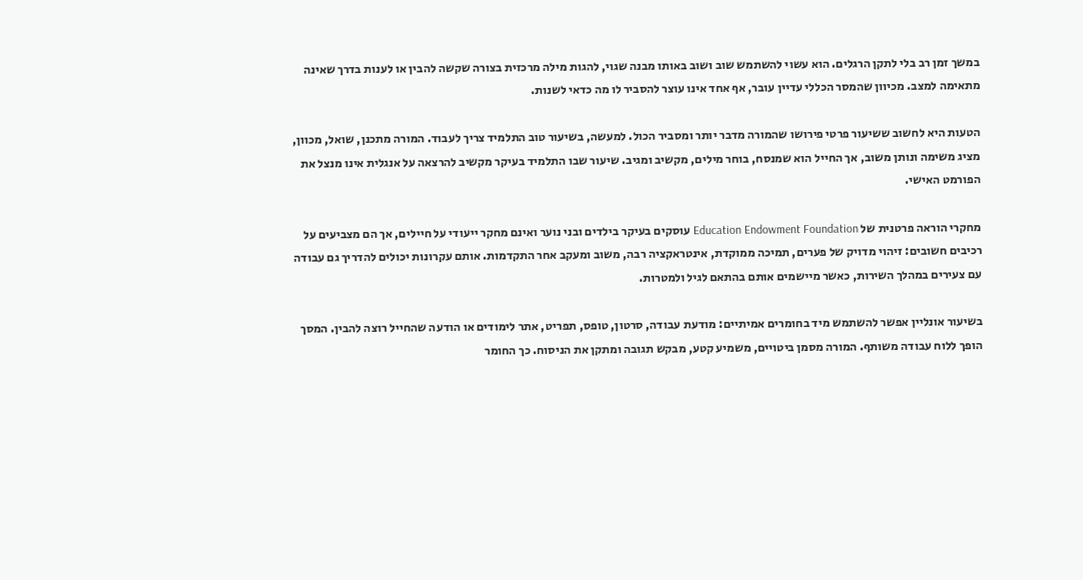במשך זמן רב בלי לתקן הרגלים. הוא עשוי להשתמש שוב ושוב באותו מבנה שגוי, להגות מילה מרכזית בצורה שקשה להבין או לענות בדרך שאינה מתאימה למצב. מכיוון שהמסר הכללי עדיין עובר, אף אחד אינו עוצר להסביר לו מה כדאי לשנות.

הטעות היא לחשוב ששיעור פרטי פירושו שהמורה מדבר יותר ומסביר הכול. למעשה, בשיעור טוב התלמיד צריך לעבוד. המורה מתכנן, שואל, מכוון, מציג משימה ונותן משוב, אך החייל הוא שמנסח, בוחר מילים, מקשיב ומגיב. שיעור שבו התלמיד בעיקר מקשיב להרצאה על אנגלית אינו מנצל את הפורמט האישי.

מחקרי הוראה פרטנית של Education Endowment Foundation עוסקים בעיקר בילדים ובני נוער ואינם מחקר ייעודי על חיילים, אך הם מצביעים על רכיבים חשובים: זיהוי מדויק של פערים, תמיכה ממוקדת, אינטראקציה רבה, משוב ומעקב אחר התקדמות. אותם עקרונות יכולים להדריך גם עבודה עם צעירים במהלך השירות, כאשר מיישמים אותם בהתאם לגיל ולמטרות.

בשיעור אונליין אפשר להשתמש מיד בחומרים אמיתיים: מודעת עבודה, סרטון, טופס, תפריט, אתר לימודים או הודעה שהחייל רוצה להבין. המסך הופך ללוח עבודה משותף. המורה מסמן ביטויים, משמיע קטע, מבקש תגובה ומתקן את הניסוח. כך החומר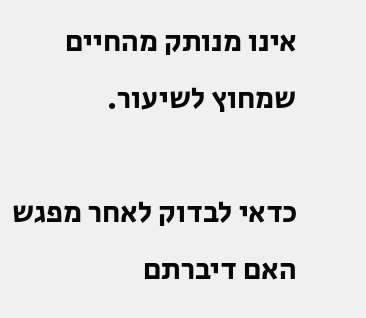אינו מנותק מהחיים שמחוץ לשיעור.

כדאי לבדוק לאחר מפגש האם דיברתם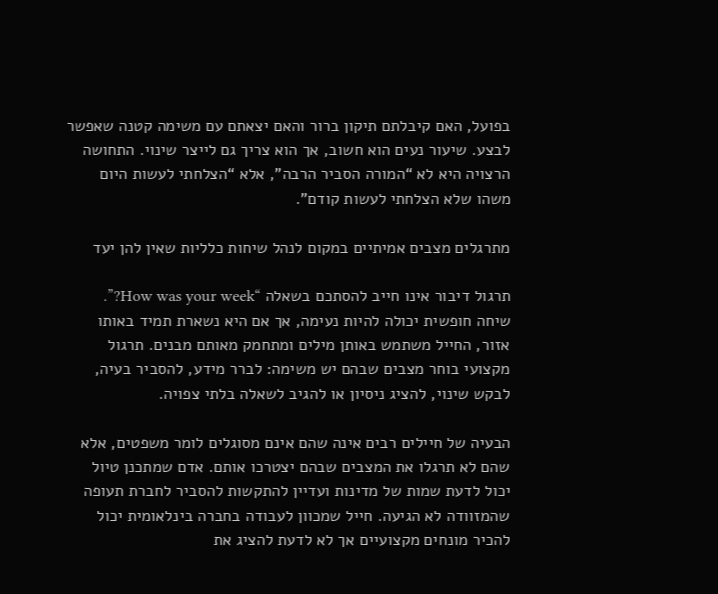בפועל, האם קיבלתם תיקון ברור והאם יצאתם עם משימה קטנה שאפשר לבצע. שיעור נעים הוא חשוב, אך הוא צריך גם לייצר שינוי. התחושה הרצויה היא לא “המורה הסביר הרבה”, אלא “הצלחתי לעשות היום משהו שלא הצלחתי לעשות קודם”.

מתרגלים מצבים אמיתיים במקום לנהל שיחות כלליות שאין להן יעד

תרגול דיבור אינו חייב להסתכם בשאלה “How was your week?”. שיחה חופשית יכולה להיות נעימה, אך אם היא נשארת תמיד באותו אזור, החייל משתמש באותן מילים ומתחמק מאותם מבנים. תרגול מקצועי בוחר מצבים שבהם יש משימה: לברר מידע, להסביר בעיה, לבקש שינוי, להציג ניסיון או להגיב לשאלה בלתי צפויה.

הבעיה של חיילים רבים אינה שהם אינם מסוגלים לומר משפטים, אלא שהם לא תרגלו את המצבים שבהם יצטרכו אותם. אדם שמתכנן טיול יכול לדעת שמות של מדינות ועדיין להתקשות להסביר לחברת תעופה שהמזוודה לא הגיעה. חייל שמכוון לעבודה בחברה בינלאומית יכול להכיר מונחים מקצועיים אך לא לדעת להציג את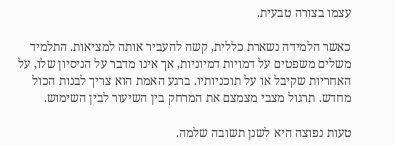עצמו בצורה טבעית.

כאשר הלמידה נשארת כללית, קשה להעביר אותה למציאות. התלמיד משלים משפטים על דמויות דמיוניות, אך אינו מדבר על הניסיון שלו, על האחריות שקיבל או על תוכניותיו. ברגע האמת הוא צריך לבנות הכול מחדש. תרגול מצבי מצמצם את המרחק בין השיעור לבין השימוש.

טעות נפוצה היא לשנן תשובה שלמה.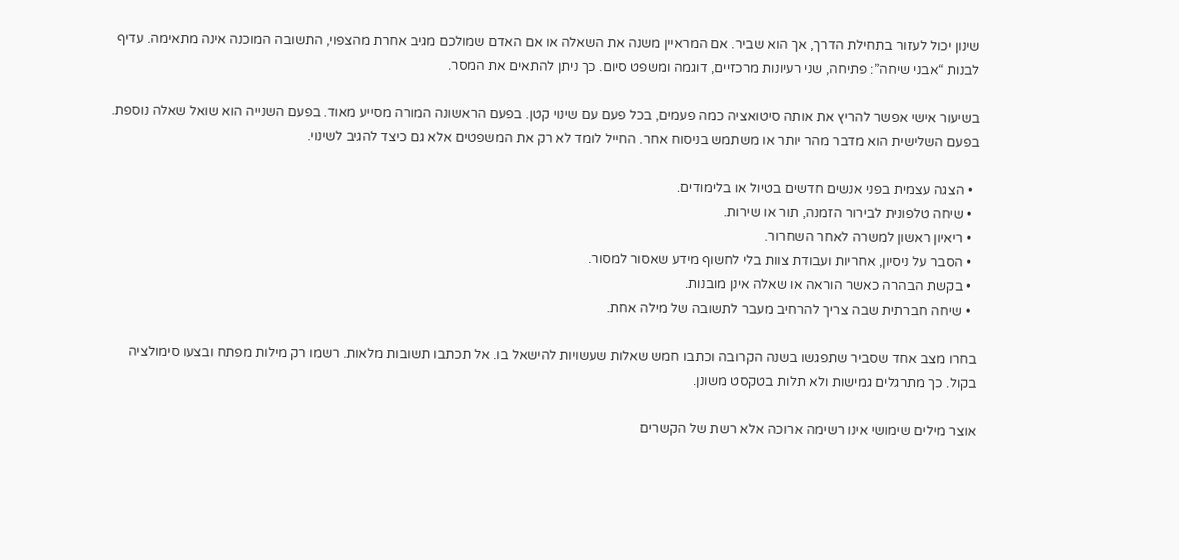שינון יכול לעזור בתחילת הדרך, אך הוא שביר. אם המראיין משנה את השאלה או אם האדם שמולכם מגיב אחרת מהצפוי, התשובה המוכנה אינה מתאימה. עדיף לבנות “אבני שיחה”: פתיחה, שני רעיונות מרכזיים, דוגמה ומשפט סיום. כך ניתן להתאים את המסר.

בשיעור אישי אפשר להריץ את אותה סיטואציה כמה פעמים, בכל פעם עם שינוי קטן. בפעם הראשונה המורה מסייע מאוד. בפעם השנייה הוא שואל שאלה נוספת. בפעם השלישית הוא מדבר מהר יותר או משתמש בניסוח אחר. החייל לומד לא רק את המשפטים אלא גם כיצד להגיב לשינוי.

  • הצגה עצמית בפני אנשים חדשים בטיול או בלימודים.
  • שיחה טלפונית לבירור הזמנה, תור או שירות.
  • ריאיון ראשון למשרה לאחר השחרור.
  • הסבר על ניסיון, אחריות ועבודת צוות בלי לחשוף מידע שאסור למסור.
  • בקשת הבהרה כאשר הוראה או שאלה אינן מובנות.
  • שיחה חברתית שבה צריך להרחיב מעבר לתשובה של מילה אחת.

בחרו מצב אחד שסביר שתפגשו בשנה הקרובה וכתבו חמש שאלות שעשויות להישאל בו. אל תכתבו תשובות מלאות. רשמו רק מילות מפתח ובצעו סימולציה בקול. כך מתרגלים גמישות ולא תלות בטקסט משונן.

אוצר מילים שימושי אינו רשימה ארוכה אלא רשת של הקשרים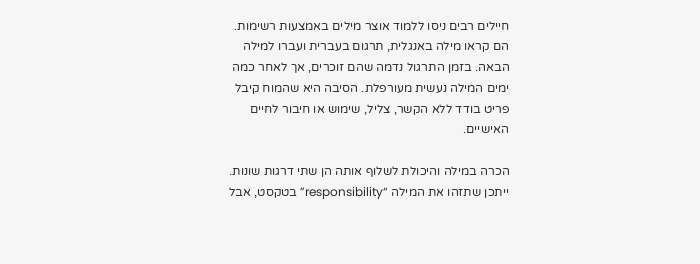חיילים רבים ניסו ללמוד אוצר מילים באמצעות רשימות. הם קראו מילה באנגלית, תרגום בעברית ועברו למילה הבאה. בזמן התרגול נדמה שהם זוכרים, אך לאחר כמה ימים המילה נעשית מעורפלת. הסיבה היא שהמוח קיבל פריט בודד ללא הקשר, צליל, שימוש או חיבור לחיים האישיים.

הכרה במילה והיכולת לשלוף אותה הן שתי דרגות שונות. ייתכן שתזהו את המילה “responsibility” בטקסט, אבל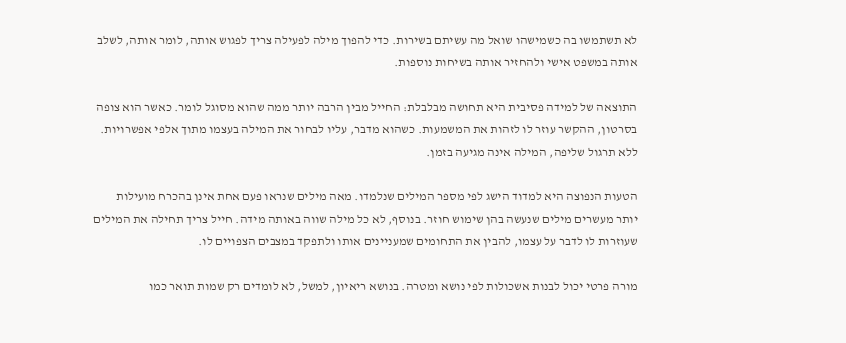לא תשתמשו בה כשמישהו שואל מה עשיתם בשירות. כדי להפוך מילה לפעילה צריך לפגוש אותה, לומר אותה, לשלב אותה במשפט אישי ולהחזיר אותה בשיחות נוספות.

התוצאה של למידה פסיבית היא תחושה מבלבלת: החייל מבין הרבה יותר ממה שהוא מסוגל לומר. כאשר הוא צופה בסרטון, ההקשר עוזר לו לזהות את המשמעות. כשהוא מדבר, עליו לבחור את המילה בעצמו מתוך אלפי אפשרויות. ללא תרגול שליפה, המילה אינה מגיעה בזמן.

הטעות הנפוצה היא למדוד הישג לפי מספר המילים שנלמדו. מאה מילים שנראו פעם אחת אינן בהכרח מועילות יותר מעשרים מילים שנעשה בהן שימוש חוזר. בנוסף, לא כל מילה שווה באותה מידה. חייל צריך תחילה את המילים שעוזרות לו לדבר על עצמו, להבין את התחומים שמעניינים אותו ולתפקד במצבים הצפויים לו.

מורה פרטי יכול לבנות אשכולות לפי נושא ומטרה. בנושא ריאיון, למשל, לא לומדים רק שמות תואר כמו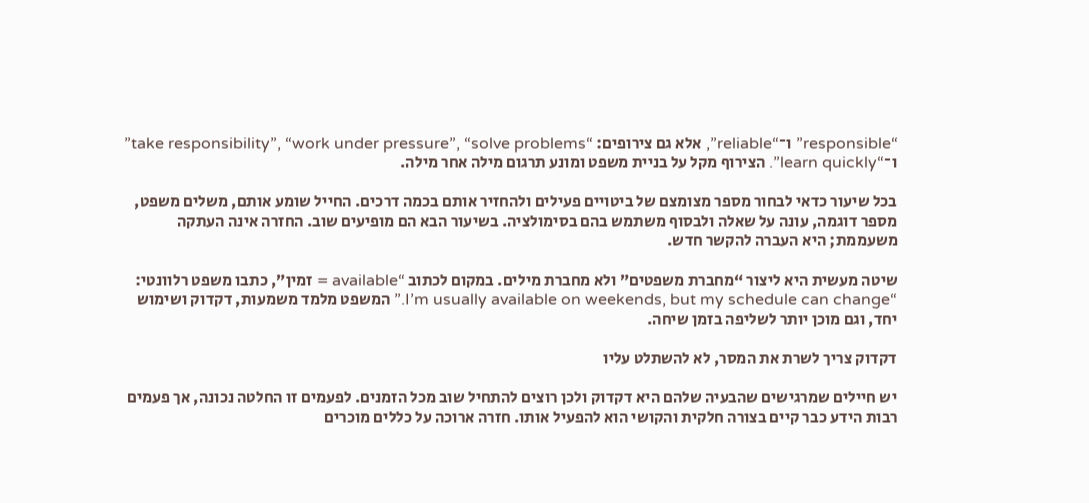“responsible” ו־“reliable”, אלא גם צירופים: “take responsibility”, “work under pressure”, “solve problems” ו־“learn quickly”. הצירוף מקל על בניית משפט ומונע תרגום מילה אחר מילה.

בכל שיעור כדאי לבחור מספר מצומצם של ביטויים פעילים ולהחזיר אותם בכמה דרכים. החייל שומע אותם, משלים משפט, מספר דוגמה, עונה על שאלה ולבסוף משתמש בהם בסימולציה. בשיעור הבא הם מופיעים שוב. החזרה אינה העתקה משעממת; היא העברה להקשר חדש.

שיטה מעשית היא ליצור “מחברת משפטים” ולא מחברת מילים. במקום לכתוב “available = זמין”, כתבו משפט רלוונטי: “I’m usually available on weekends, but my schedule can change.” המשפט מלמד משמעות, דקדוק ושימוש יחד, וגם מוכן יותר לשליפה בזמן שיחה.

דקדוק צריך לשרת את המסר, לא להשתלט עליו

יש חיילים שמרגישים שהבעיה שלהם היא דקדוק ולכן רוצים להתחיל שוב מכל הזמנים. לפעמים זו החלטה נכונה, אך פעמים רבות הידע כבר קיים בצורה חלקית והקושי הוא להפעיל אותו. חזרה ארוכה על כללים מוכרים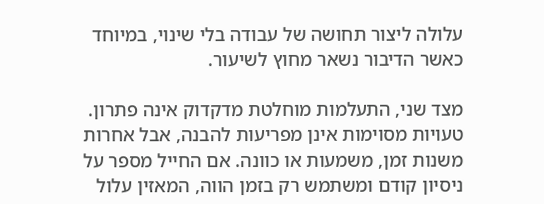עלולה ליצור תחושה של עבודה בלי שינוי, במיוחד כאשר הדיבור נשאר מחוץ לשיעור.

מצד שני, התעלמות מוחלטת מדקדוק אינה פתרון. טעויות מסוימות אינן מפריעות להבנה, אבל אחרות משנות זמן, משמעות או כוונה. אם החייל מספר על ניסיון קודם ומשתמש רק בזמן הווה, המאזין עלול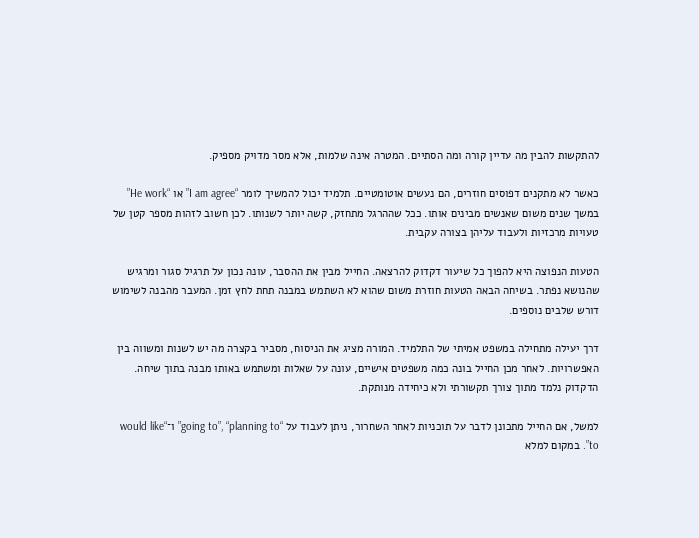להתקשות להבין מה עדיין קורה ומה הסתיים. המטרה אינה שלמות, אלא מסר מדויק מספיק.

כאשר לא מתקנים דפוסים חוזרים, הם נעשים אוטומטיים. תלמיד יכול להמשיך לומר “I am agree” או “He work” במשך שנים משום שאנשים מבינים אותו. ככל שההרגל מתחזק, קשה יותר לשנותו. לכן חשוב לזהות מספר קטן של טעויות מרכזיות ולעבוד עליהן בצורה עקבית.

הטעות הנפוצה היא להפוך כל שיעור דקדוק להרצאה. החייל מבין את ההסבר, עונה נכון על תרגיל סגור ומרגיש שהנושא נפתר. בשיחה הבאה הטעות חוזרת משום שהוא לא השתמש במבנה תחת לחץ זמן. המעבר מהבנה לשימוש דורש שלבים נוספים.

דרך יעילה מתחילה במשפט אמיתי של התלמיד. המורה מציג את הניסוח, מסביר בקצרה מה יש לשנות ומשווה בין האפשרויות. לאחר מכן החייל בונה כמה משפטים אישיים, עונה על שאלות ומשתמש באותו מבנה בתוך שיחה. הדקדוק נלמד מתוך צורך תקשורתי ולא כיחידה מנותקת.

למשל, אם החייל מתכונן לדבר על תוכניות לאחר השחרור, ניתן לעבוד על “going to”, “planning to” ו־“would like to”. במקום למלא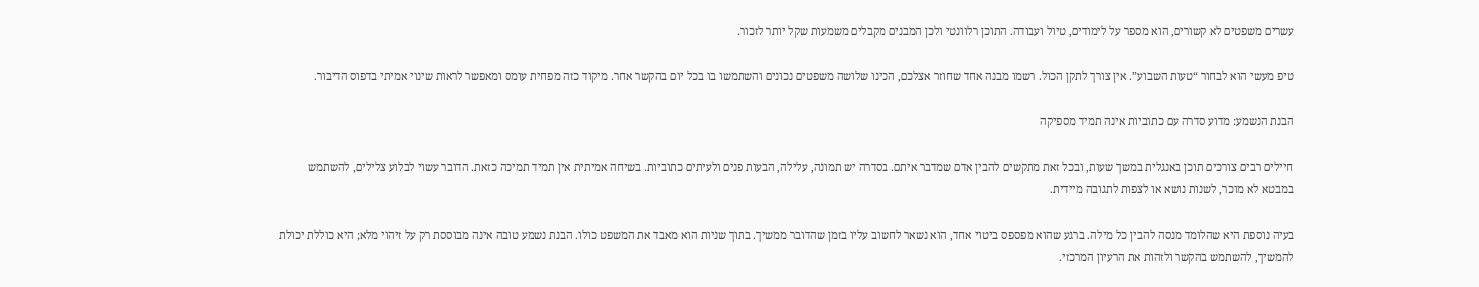עשרים משפטים לא קשורים, הוא מספר על לימודים, טיול ועבודה. התוכן רלוונטי ולכן המבנים מקבלים משמעות שקל יותר לזכור.

טיפ מעשי הוא לבחור “טעות השבוע”. אין צורך לתקן הכול. רשמו מבנה אחד שחוזר אצלכם, הכינו שלושה משפטים נכונים והשתמשו בו בכל יום בהקשר אחר. מיקוד כזה מפחית עומס ומאפשר לראות שינוי אמיתי בדפוס הדיבור.

הבנת הנשמע: מדוע סדרה עם כתוביות אינה תמיד מספיקה

חיילים רבים צורכים תוכן באנגלית במשך שעות, ובכל זאת מתקשים להבין אדם שמדבר איתם. בסדרה יש תמונה, עלילה, הבעות פנים ולעיתים כתוביות. בשיחה אמיתית אין תמיד תמיכה כזאת. הדובר עשוי לבלוע צלילים, להשתמש במבטא לא מוכר, לשנות נושא או לצפות לתגובה מיידית.

בעיה נוספת היא שהלומד מנסה להבין כל מילה. ברגע שהוא מפספס ביטוי אחד, הוא נשאר לחשוב עליו בזמן שהדובר ממשיך. בתוך שניות הוא מאבד את המשפט כולו. הבנת נשמע טובה אינה מבוססת רק על זיהוי מלא; היא כוללת יכולת להמשיך, להשתמש בהקשר ולזהות את הרעיון המרכזי.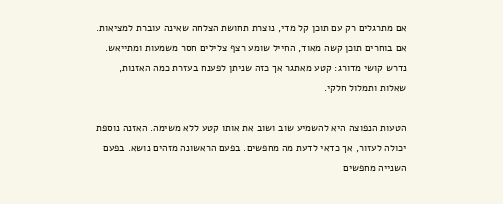אם מתרגלים רק עם תוכן קל מדי, נוצרת תחושת הצלחה שאינה עוברת למציאות. אם בוחרים תוכן קשה מאוד, החייל שומע רצף צלילים חסר משמעות ומתייאש. נדרש קושי מדורג: קטע מאתגר אך כזה שניתן לפענח בעזרת כמה האזנות, שאלות ותמלול חלקי.

הטעות הנפוצה היא להשמיע שוב ושוב את אותו קטע ללא משימה. האזנה נוספת יכולה לעזור, אך כדאי לדעת מה מחפשים. בפעם הראשונה מזהים נושא. בפעם השנייה מחפשים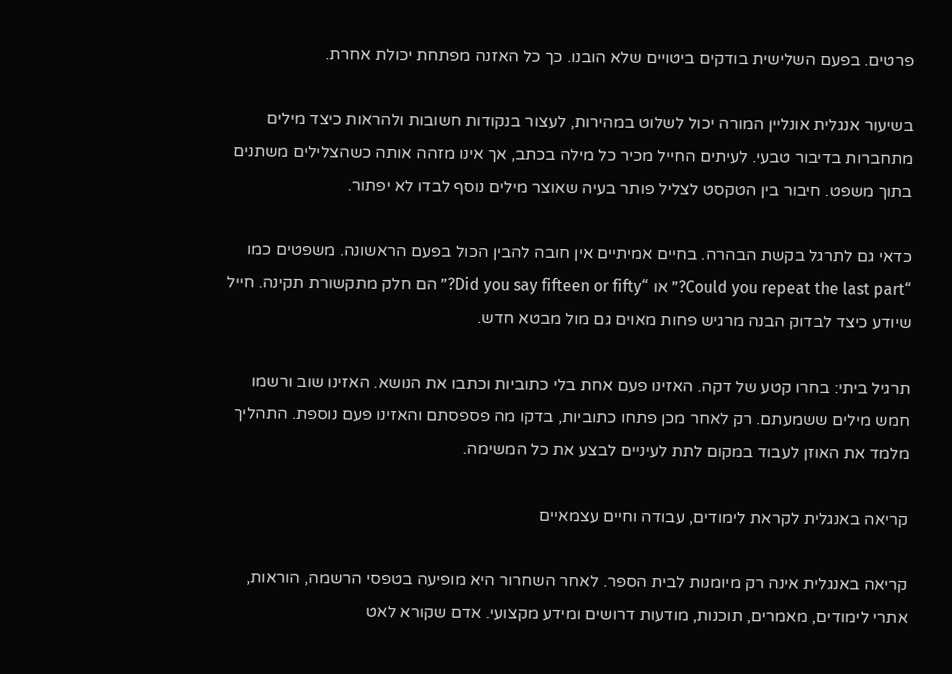פרטים. בפעם השלישית בודקים ביטויים שלא הובנו. כך כל האזנה מפתחת יכולת אחרת.

בשיעור אנגלית אונליין המורה יכול לשלוט במהירות, לעצור בנקודות חשובות ולהראות כיצד מילים מתחברות בדיבור טבעי. לעיתים החייל מכיר כל מילה בכתב, אך אינו מזהה אותה כשהצלילים משתנים בתוך משפט. חיבור בין הטקסט לצליל פותר בעיה שאוצר מילים נוסף לבדו לא יפתור.

כדאי גם לתרגל בקשת הבהרה. בחיים אמיתיים אין חובה להבין הכול בפעם הראשונה. משפטים כמו “Could you repeat the last part?” או “Did you say fifteen or fifty?” הם חלק מתקשורת תקינה. חייל שיודע כיצד לבדוק הבנה מרגיש פחות מאוים גם מול מבטא חדש.

תרגיל ביתי: בחרו קטע של דקה. האזינו פעם אחת בלי כתוביות וכתבו את הנושא. האזינו שוב ורשמו חמש מילים ששמעתם. רק לאחר מכן פתחו כתוביות, בדקו מה פספסתם והאזינו פעם נוספת. התהליך מלמד את האוזן לעבוד במקום לתת לעיניים לבצע את כל המשימה.

קריאה באנגלית לקראת לימודים, עבודה וחיים עצמאיים

קריאה באנגלית אינה רק מיומנות לבית הספר. לאחר השחרור היא מופיעה בטפסי הרשמה, הוראות, אתרי לימודים, מאמרים, תוכנות, מודעות דרושים ומידע מקצועי. אדם שקורא לאט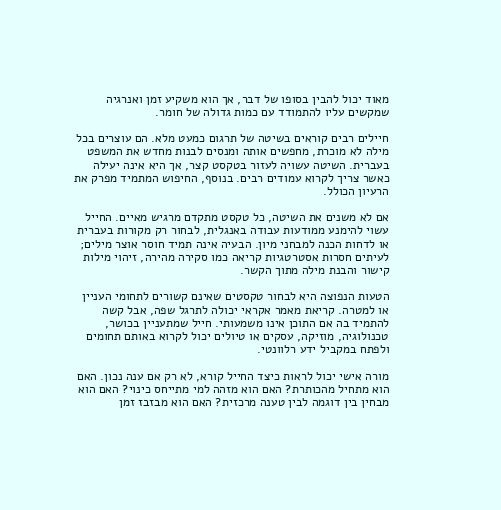מאוד יכול להבין בסופו של דבר, אך הוא משקיע זמן ואנרגיה שמקשים עליו להתמודד עם כמות גדולה של חומר.

חיילים רבים קוראים בשיטה של תרגום כמעט מלא. הם עוצרים בכל מילה לא מוכרת, מחפשים אותה ומנסים לבנות מחדש את המשפט בעברית. השיטה עשויה לעזור בטקסט קצר, אך היא אינה יעילה כאשר צריך לקרוא עמודים רבים. בנוסף, החיפוש המתמיד מפרק את הרעיון הכולל.

אם לא משנים את השיטה, כל טקסט מתקדם מרגיש מאיים. החייל עשוי להימנע ממודעות עבודה באנגלית, לבחור רק מקורות בעברית או לדחות הכנה למבחני מיון. הבעיה אינה תמיד חוסר אוצר מילים; לעיתים חסרות אסטרטגיות קריאה כמו סקירה מהירה, זיהוי מילות קישור והבנת מילה מתוך הקשר.

הטעות הנפוצה היא לבחור טקסטים שאינם קשורים לתחומי העניין או למטרה. קריאת מאמר אקראי יכולה לתרגל שפה, אבל קשה להתמיד בה אם התוכן אינו משמעותי. חייל שמתעניין בכושר, טכנולוגיה, מוזיקה, עסקים או טיולים יכול לקרוא באותם תחומים ולפתח במקביל ידע רלוונטי.

מורה אישי יכול לראות כיצד החייל קורא, לא רק אם ענה נכון. האם הוא מתחיל מהכותרת? האם הוא מזהה למי מתייחס כינוי? האם הוא מבחין בין דוגמה לבין טענה מרכזית? האם הוא מבזבז זמן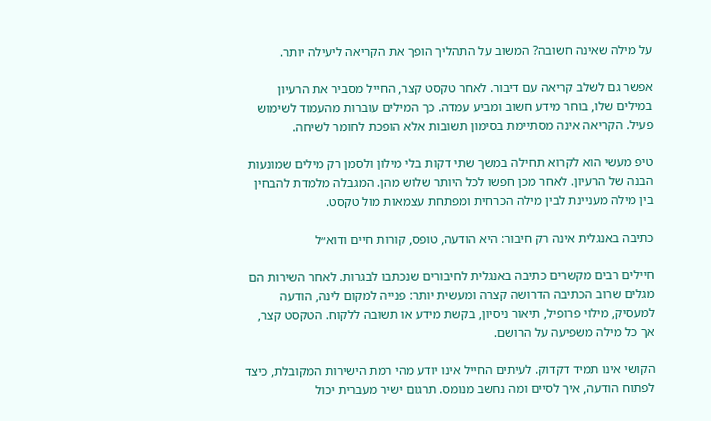על מילה שאינה חשובה? המשוב על התהליך הופך את הקריאה ליעילה יותר.

אפשר גם לשלב קריאה עם דיבור. לאחר טקסט קצר, החייל מסביר את הרעיון במילים שלו, בוחר מידע חשוב ומביע עמדה. כך המילים עוברות מהעמוד לשימוש פעיל. הקריאה אינה מסתיימת בסימון תשובות אלא הופכת לחומר לשיחה.

טיפ מעשי הוא לקרוא תחילה במשך שתי דקות בלי מילון ולסמן רק מילים שמונעות הבנה של הרעיון. לאחר מכן חפשו לכל היותר שלוש מהן. המגבלה מלמדת להבחין בין מילה מעניינת לבין מילה הכרחית ומפתחת עצמאות מול טקסט.

כתיבה באנגלית אינה רק חיבור: היא הודעה, טופס, קורות חיים ודוא״ל

חיילים רבים מקשרים כתיבה באנגלית לחיבורים שנכתבו לבגרות. לאחר השירות הם מגלים שרוב הכתיבה הדרושה קצרה ומעשית יותר: פנייה למקום לינה, הודעה למעסיק, מילוי פרופיל, תיאור ניסיון, בקשת מידע או תשובה ללקוח. הטקסט קצר, אך כל מילה משפיעה על הרושם.

הקושי אינו תמיד דקדוק. לעיתים החייל אינו יודע מהי רמת הישירות המקובלת, כיצד לפתוח הודעה, איך לסיים ומה נחשב מנומס. תרגום ישיר מעברית יכול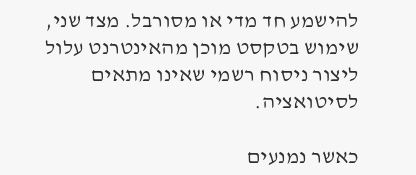להישמע חד מדי או מסורבל. מצד שני, שימוש בטקסט מוכן מהאינטרנט עלול ליצור ניסוח רשמי שאינו מתאים לסיטואציה.

כאשר נמנעים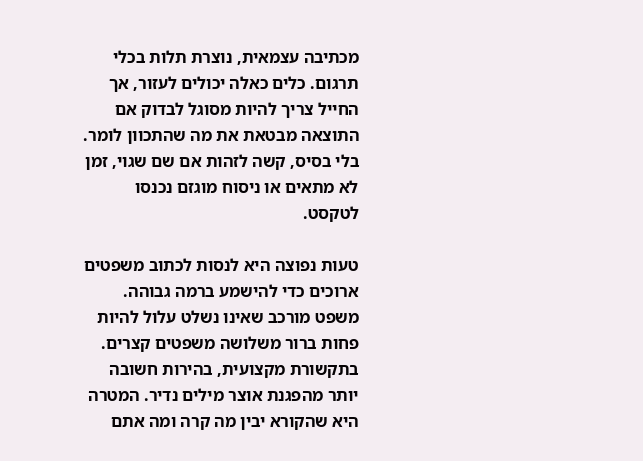מכתיבה עצמאית, נוצרת תלות בכלי תרגום. כלים כאלה יכולים לעזור, אך החייל צריך להיות מסוגל לבדוק אם התוצאה מבטאת את מה שהתכוון לומר. בלי בסיס, קשה לזהות אם שם שגוי, זמן לא מתאים או ניסוח מוגזם נכנסו לטקסט.

טעות נפוצה היא לנסות לכתוב משפטים ארוכים כדי להישמע ברמה גבוהה. משפט מורכב שאינו נשלט עלול להיות פחות ברור משלושה משפטים קצרים. בתקשורת מקצועית, בהירות חשובה יותר מהפגנת אוצר מילים נדיר. המטרה היא שהקורא יבין מה קרה ומה אתם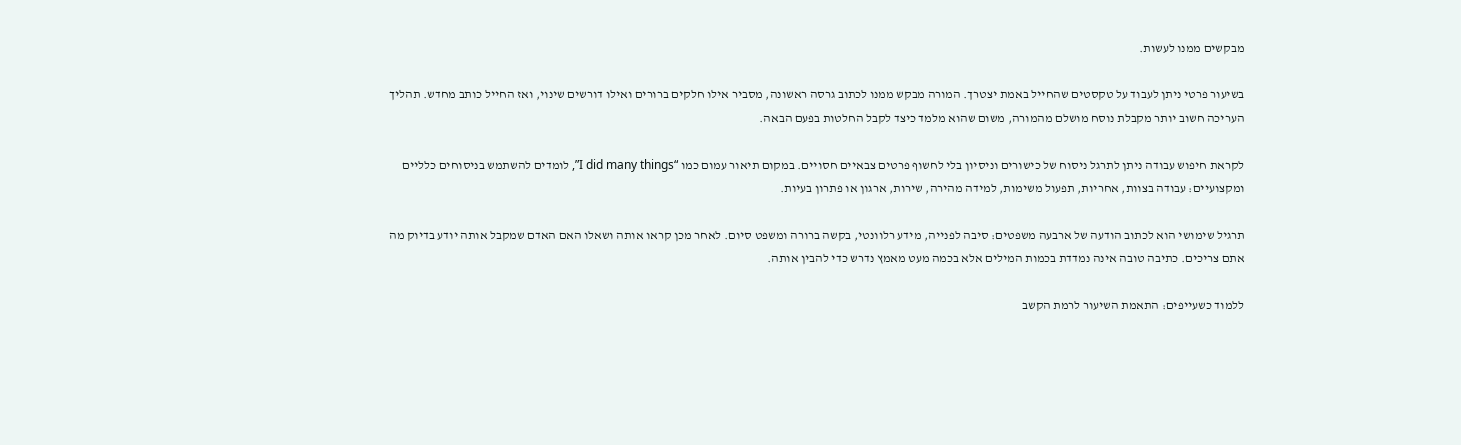מבקשים ממנו לעשות.

בשיעור פרטי ניתן לעבוד על טקסטים שהחייל באמת יצטרך. המורה מבקש ממנו לכתוב גרסה ראשונה, מסביר אילו חלקים ברורים ואילו דורשים שינוי, ואז החייל כותב מחדש. תהליך העריכה חשוב יותר מקבלת נוסח מושלם מהמורה, משום שהוא מלמד כיצד לקבל החלטות בפעם הבאה.

לקראת חיפוש עבודה ניתן לתרגל ניסוח של כישורים וניסיון בלי לחשוף פרטים צבאיים חסויים. במקום תיאור עמום כמו “I did many things”, לומדים להשתמש בניסוחים כלליים ומקצועיים: עבודה בצוות, אחריות, תפעול משימות, למידה מהירה, שירות, ארגון או פתרון בעיות.

תרגיל שימושי הוא לכתוב הודעה של ארבעה משפטים: סיבה לפנייה, מידע רלוונטי, בקשה ברורה ומשפט סיום. לאחר מכן קראו אותה ושאלו האם האדם שמקבל אותה יודע בדיוק מה אתם צריכים. כתיבה טובה אינה נמדדת בכמות המילים אלא בכמה מעט מאמץ נדרש כדי להבין אותה.

ללמוד כשעייפים: התאמת השיעור לרמת הקשב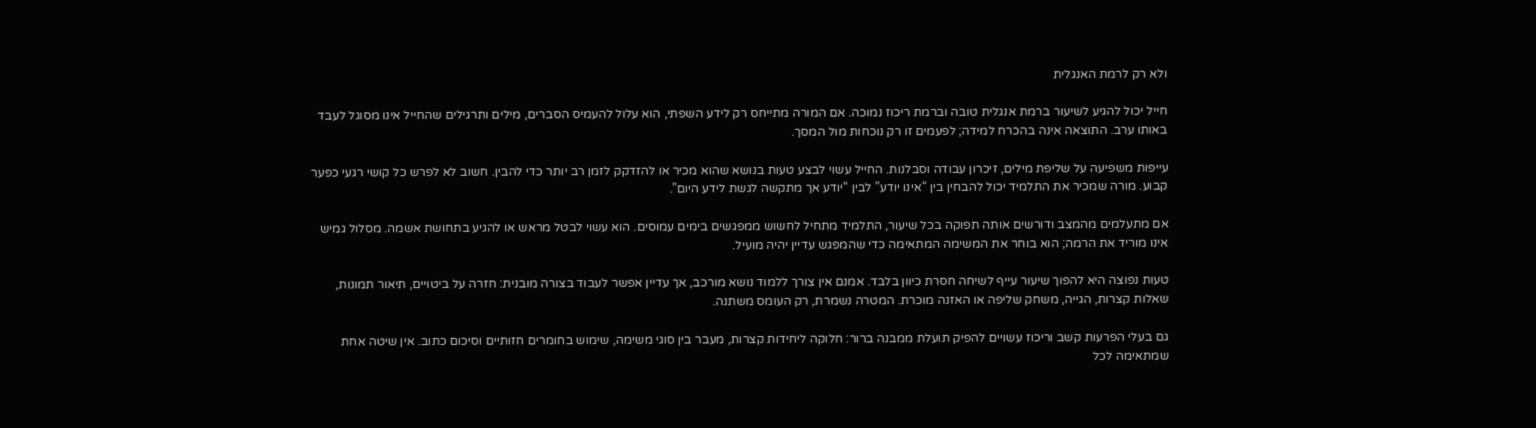ולא רק לרמת האנגלית

חייל יכול להגיע לשיעור ברמת אנגלית טובה וברמת ריכוז נמוכה. אם המורה מתייחס רק לידע השפתי, הוא עלול להעמיס הסברים, מילים ותרגילים שהחייל אינו מסוגל לעבד באותו ערב. התוצאה אינה בהכרח למידה; לפעמים זו רק נוכחות מול המסך.

עייפות משפיעה על שליפת מילים, זיכרון עבודה וסבלנות. החייל עשוי לבצע טעות בנושא שהוא מכיר או להזדקק לזמן רב יותר כדי להבין. חשוב לא לפרש כל קושי רגעי כפער קבוע. מורה שמכיר את התלמיד יכול להבחין בין “אינו יודע” לבין “יודע אך מתקשה לגשת לידע היום”.

אם מתעלמים מהמצב ודורשים אותה תפוקה בכל שיעור, התלמיד מתחיל לחשוש ממפגשים בימים עמוסים. הוא עשוי לבטל מראש או להגיע בתחושת אשמה. מסלול גמיש אינו מוריד את הרמה; הוא בוחר את המשימה המתאימה כדי שהמפגש עדיין יהיה מועיל.

טעות נפוצה היא להפוך שיעור עייף לשיחה חסרת כיוון בלבד. אמנם אין צורך ללמוד נושא מורכב, אך עדיין אפשר לעבוד בצורה מובנית: חזרה על ביטויים, תיאור תמונות, שאלות קצרות, הגייה, משחק שליפה או האזנה מוכרת. המטרה נשמרת, רק העומס משתנה.

גם בעלי הפרעות קשב וריכוז עשויים להפיק תועלת ממבנה ברור: חלוקה ליחידות קצרות, מעבר בין סוגי משימה, שימוש בחומרים חזותיים וסיכום כתוב. אין שיטה אחת שמתאימה לכל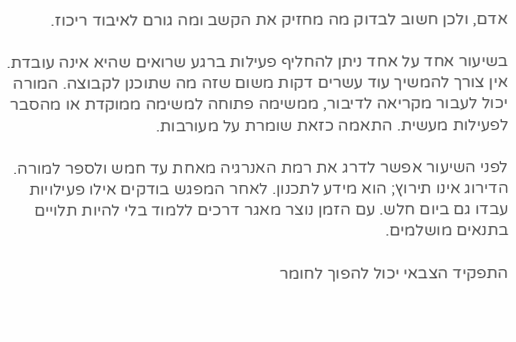אדם, ולכן חשוב לבדוק מה מחזיק את הקשב ומה גורם לאיבוד ריכוז.

בשיעור אחד על אחד ניתן להחליף פעילות ברגע שרואים שהיא אינה עובדת. אין צורך להמשיך עוד עשרים דקות משום שזה מה שתוכנן לקבוצה. המורה יכול לעבור מקריאה לדיבור, ממשימה פתוחה למשימה ממוקדת או מהסבר לפעילות מעשית. התאמה כזאת שומרת על מעורבות.

לפני השיעור אפשר לדרג את רמת האנרגיה מאחת עד חמש ולספר למורה. הדירוג אינו תירוץ; הוא מידע לתכנון. לאחר המפגש בודקים אילו פעילויות עבדו גם ביום חלש. עם הזמן נוצר מאגר דרכים ללמוד בלי להיות תלויים בתנאים מושלמים.

התפקיד הצבאי יכול להפוך לחומר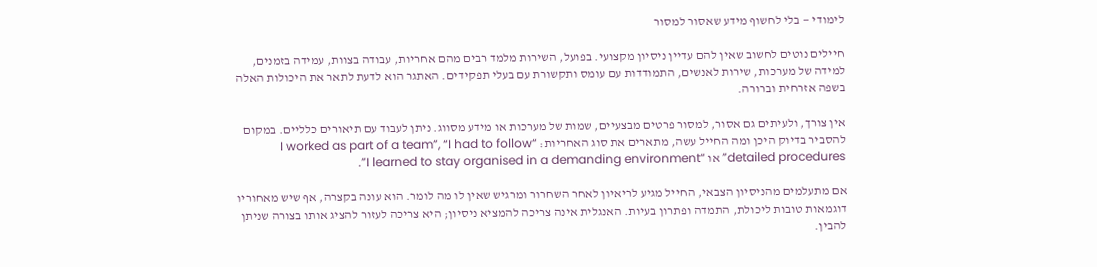לימודי — בלי לחשוף מידע שאסור למסור

חיילים נוטים לחשוב שאין להם עדיין ניסיון מקצועי. בפועל, השירות מלמד רבים מהם אחריות, עבודה בצוות, עמידה בזמנים, למידה של מערכות, שירות לאנשים, התמודדות עם עומס ותקשורת עם בעלי תפקידים. האתגר הוא לדעת לתאר את היכולות האלה בשפה אזרחית וברורה.

אין צורך, ולעיתים גם אסור, למסור פרטים מבצעיים, שמות של מערכות או מידע מסווג. ניתן לעבוד עם תיאורים כלליים. במקום להסביר בדיוק היכן ומה החייל עשה, מתארים את סוג האחריות: “I worked as part of a team”, “I had to follow detailed procedures” או “I learned to stay organised in a demanding environment”.

אם מתעלמים מהניסיון הצבאי, החייל מגיע לריאיון לאחר השחרור ומרגיש שאין לו מה לומר. הוא עונה בקצרה, אף שיש מאחוריו דוגמאות טובות ליכולת, התמדה ופתרון בעיות. האנגלית אינה צריכה להמציא ניסיון; היא צריכה לעזור להציג אותו בצורה שניתן להבין.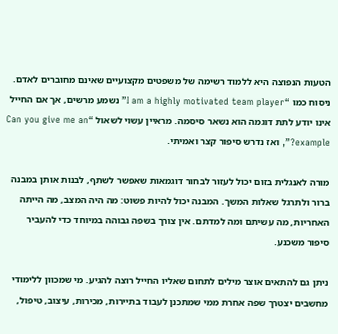הטעות הנפוצה היא ללמוד רשימה של משפטים מקצועיים שאינם מחוברים לאדם. ניסוח כמו “I am a highly motivated team player” נשמע מרשים, אך אם החייל אינו יודע לתת דוגמה הוא נשאר סיסמה. מראיין עשוי לשאול “Can you give me an example?”, ואז נדרש סיפור קצר ואמיתי.

מורה לאנגלית בזום יכול לעזור לבחור דוגמאות שאפשר לשתף, לבנות אותן במבנה ברור ולתרגל שאלות המשך. המבנה יכול להיות פשוט: מה היה המצב, מה הייתה האחריות, מה עשיתם ומה למדתם. אין צורך בשפה גבוהה במיוחד כדי להעביר סיפור משכנע.

ניתן גם להתאים אוצר מילים לתחום שאליו החייל רוצה להגיע. מי שמכוון ללימודי מחשבים יצטרך שפה אחרת ממי שמתכנן לעבוד בתיירות, מכירות, עיצוב, טיפול,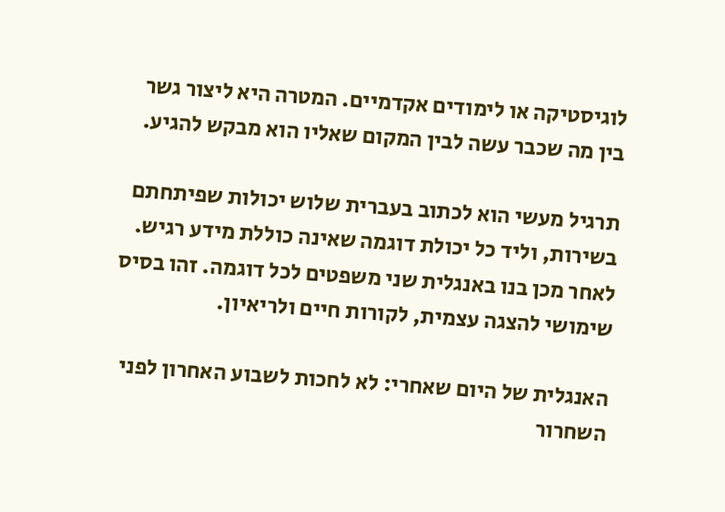לוגיסטיקה או לימודים אקדמיים. המטרה היא ליצור גשר בין מה שכבר עשה לבין המקום שאליו הוא מבקש להגיע.

תרגיל מעשי הוא לכתוב בעברית שלוש יכולות שפיתחתם בשירות, וליד כל יכולת דוגמה שאינה כוללת מידע רגיש. לאחר מכן בנו באנגלית שני משפטים לכל דוגמה. זהו בסיס שימושי להצגה עצמית, לקורות חיים ולריאיון.

האנגלית של היום שאחרי: לא לחכות לשבוע האחרון לפני השחרור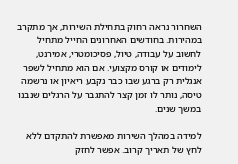השחרור נראה רחוק בתחילת השירות, אך מתקרב במהירות. בחודשים האחרונים החייל מתחיל לחשוב על עבודה, טיול, פסיכומטרי, אמירנט, לימודים או קורס מקצועי. אם הוא מתחיל לשפר אנגלית רק ברגע שבו כבר נקבע ריאיון או נרשמה טיסה, נותר לו זמן קצר להתגבר על הרגלים שנבנו במשך שנים.

למידה במהלך השירות מאפשרת להתקדם ללא לחץ של תאריך קרוב. אפשר לחזק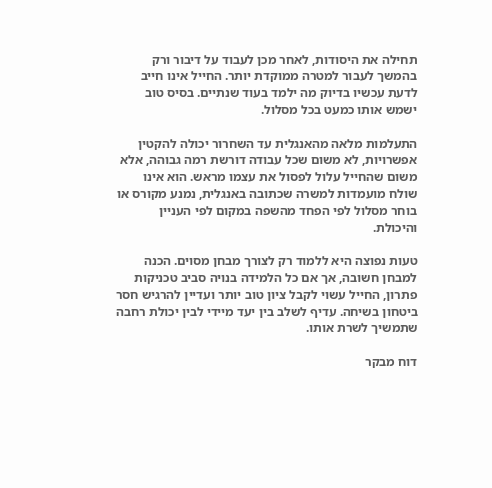תחילה את היסודות, לאחר מכן לעבוד על דיבור ורק בהמשך לעבור למטרה ממוקדת יותר. החייל אינו חייב לדעת עכשיו בדיוק מה ילמד בעוד שנתיים. בסיס טוב ישמש אותו כמעט בכל מסלול.

התעלמות מלאה מהאנגלית עד השחרור יכולה להקטין אפשרויות, לא משום שכל עבודה דורשת רמה גבוהה, אלא משום שהחייל עלול לפסול את עצמו מראש. הוא אינו שולח מועמדות למשרה שכתובה באנגלית, נמנע מקורס או בוחר מסלול לפי הפחד מהשפה במקום לפי העניין והיכולת.

טעות נפוצה היא ללמוד רק לצורך מבחן מסוים. הכנה למבחן חשובה, אך אם כל הלמידה בנויה סביב טכניקות פתרון, החייל עשוי לקבל ציון טוב יותר ועדיין להרגיש חסר ביטחון בשיחה. עדיף לשלב בין יעד מיידי לבין יכולת רחבה שתמשיך לשרת אותו.

דוח מבקר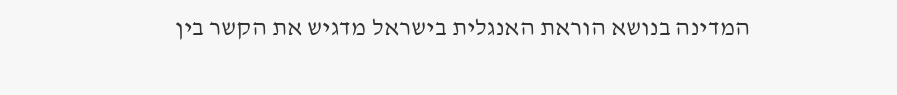המדינה בנושא הוראת האנגלית בישראל מדגיש את הקשר בין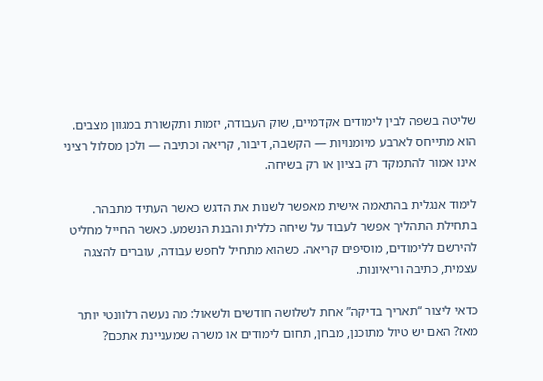שליטה בשפה לבין לימודים אקדמיים, שוק העבודה, יזמות ותקשורת במגוון מצבים. הוא מתייחס לארבע מיומנויות — הקשבה, דיבור, קריאה וכתיבה — ולכן מסלול רציני אינו אמור להתמקד רק בציון או רק בשיחה.

לימוד אנגלית בהתאמה אישית מאפשר לשנות את הדגש כאשר העתיד מתבהר. בתחילת התהליך אפשר לעבוד על שיחה כללית והבנת הנשמע. כאשר החייל מחליט להירשם ללימודים, מוסיפים קריאה. כשהוא מתחיל לחפש עבודה, עוברים להצגה עצמית, כתיבה וריאיונות.

כדאי ליצור “תאריך בדיקה” אחת לשלושה חודשים ולשאול: מה נעשה רלוונטי יותר מאז? האם יש טיול מתוכנן, מבחן, תחום לימודים או משרה שמעניינת אתכם?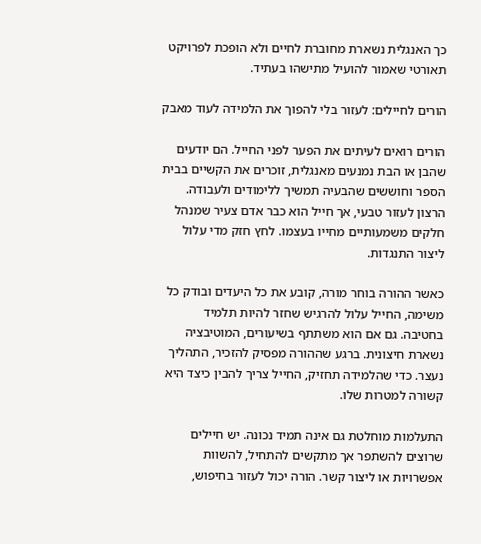כך האנגלית נשארת מחוברת לחיים ולא הופכת לפרויקט תאורטי שאמור להועיל מתישהו בעתיד.

הורים לחיילים: לעזור בלי להפוך את הלמידה לעוד מאבק

הורים רואים לעיתים את הפער לפני החייל. הם יודעים שהבן או הבת נמנעים מאנגלית, זוכרים את הקשיים בבית הספר וחוששים שהבעיה תמשיך ללימודים ולעבודה. הרצון לעזור טבעי, אך חייל הוא כבר אדם צעיר שמנהל חלקים משמעותיים מחייו בעצמו. לחץ חזק מדי עלול ליצור התנגדות.

כאשר ההורה בוחר מורה, קובע את כל היעדים ובודק כל משימה, החייל עלול להרגיש שחזר להיות תלמיד בחטיבה. גם אם הוא משתתף בשיעורים, המוטיבציה נשארת חיצונית. ברגע שההורה מפסיק להזכיר, התהליך נעצר. כדי שהלמידה תחזיק, החייל צריך להבין כיצד היא קשורה למטרות שלו.

התעלמות מוחלטת גם אינה תמיד נכונה. יש חיילים שרוצים להשתפר אך מתקשים להתחיל, להשוות אפשרויות או ליצור קשר. הורה יכול לעזור בחיפוש,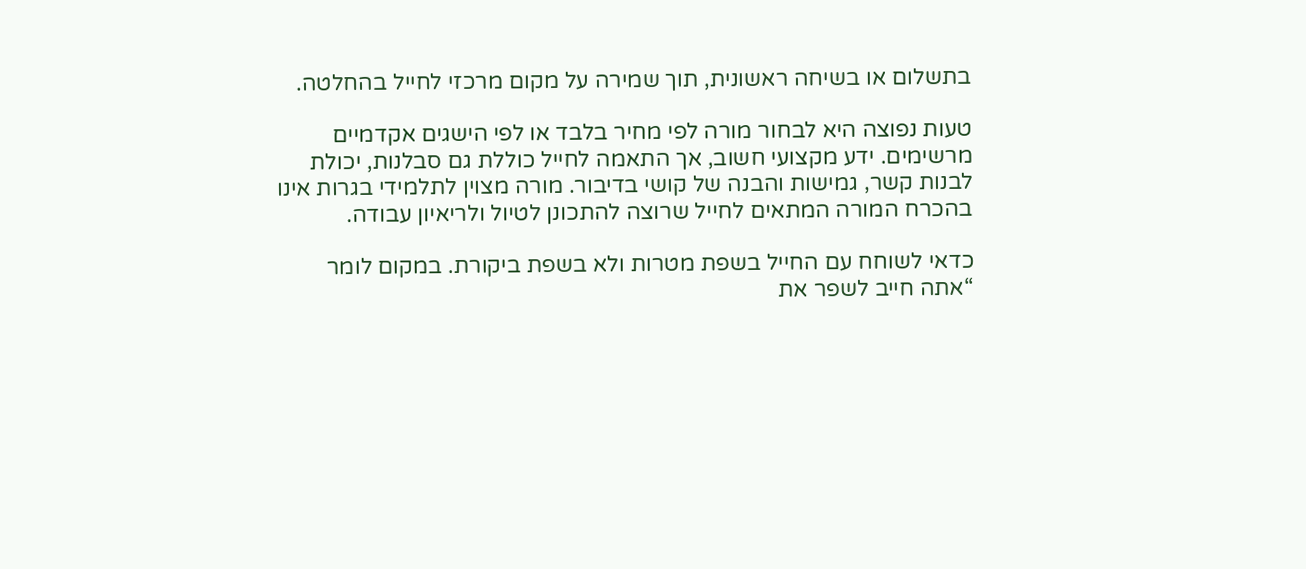בתשלום או בשיחה ראשונית, תוך שמירה על מקום מרכזי לחייל בהחלטה.

טעות נפוצה היא לבחור מורה לפי מחיר בלבד או לפי הישגים אקדמיים מרשימים. ידע מקצועי חשוב, אך התאמה לחייל כוללת גם סבלנות, יכולת לבנות קשר, גמישות והבנה של קושי בדיבור. מורה מצוין לתלמידי בגרות אינו בהכרח המורה המתאים לחייל שרוצה להתכונן לטיול ולריאיון עבודה.

כדאי לשוחח עם החייל בשפת מטרות ולא בשפת ביקורת. במקום לומר “אתה חייב לשפר את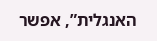האנגלית”, אפשר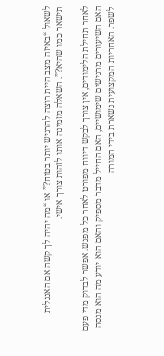לשאול “באיזה מצב היית רוצה להרגיש יותר בטוח?” או “מה יהיה לך קשה אם האנגלית תישאר כמו שהיא?”. השאלה מזמינה אותו לזהות צורך אישי.

לאחר תחילת הלימודים, אין צורך לבקש דיווח מפורט לאחר כל מפגש. אפשר לבדוק מדי פעם האם השיעורים מרגישים שימושיים, האם החייל מדבר מספיק והאם הוא יודע מה הוא מנסה לשפר. האחריות המקצועית נשארת בידי המורה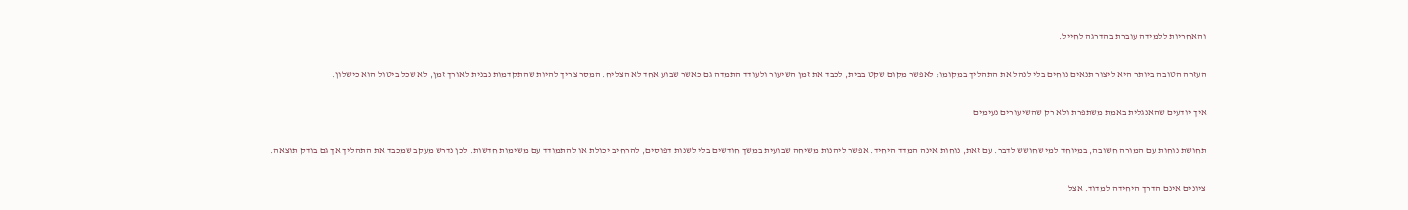והאחריות ללמידה עוברת בהדרגה לחייל.

העזרה הטובה ביותר היא ליצור תנאים נוחים בלי לנהל את התהליך במקומו: לאפשר מקום שקט בבית, לכבד את זמן השיעור ולעודד התמדה גם כאשר שבוע אחד לא הצליח. המסר צריך להיות שהתקדמות נבנית לאורך זמן, לא שכל ביטול הוא כישלון.

איך יודעים שהאנגלית באמת משתפרת ולא רק שהשיעורים נעימים

תחושת נוחות עם המורה חשובה, במיוחד למי שחושש לדבר. עם זאת, נוחות אינה המדד היחיד. אפשר ליהנות משיחה שבועית במשך חודשים בלי לשנות דפוסים, להרחיב יכולת או להתמודד עם משימות חדשות. לכן נדרש מעקב שמכבד את התהליך אך גם בודק תוצאה.

ציונים אינם הדרך היחידה למדוד. אצל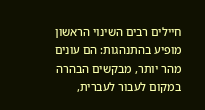חיילים רבים השינוי הראשון מופיע בהתנהגות: הם עונים מהר יותר, מבקשים הבהרה במקום לעבור לעברית,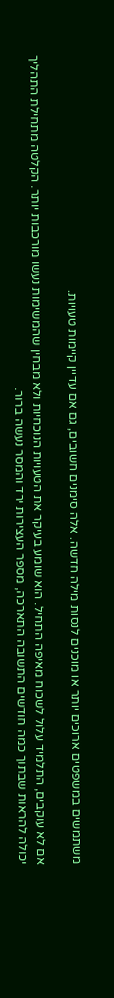משתמשים במשפטים ארוכים יותר או מוכנים לנסות מילה חדשה. אלה סימנים חשובים, גם אם עדיין קיימות טעויות.

אם לא עוקבים, התלמיד עלול לשכוח מאיפה התחיל. הוא שומע בעיקר את הטעויות הנוכחיות ולא מבחין שהמשימות נעשו מורכבות יותר. הקלטה מתחילת התהליך יכולה להראות שבתוך כמה חודשים התשובה התארכה, מספר העצירות ירד והמסר נעשה ברור.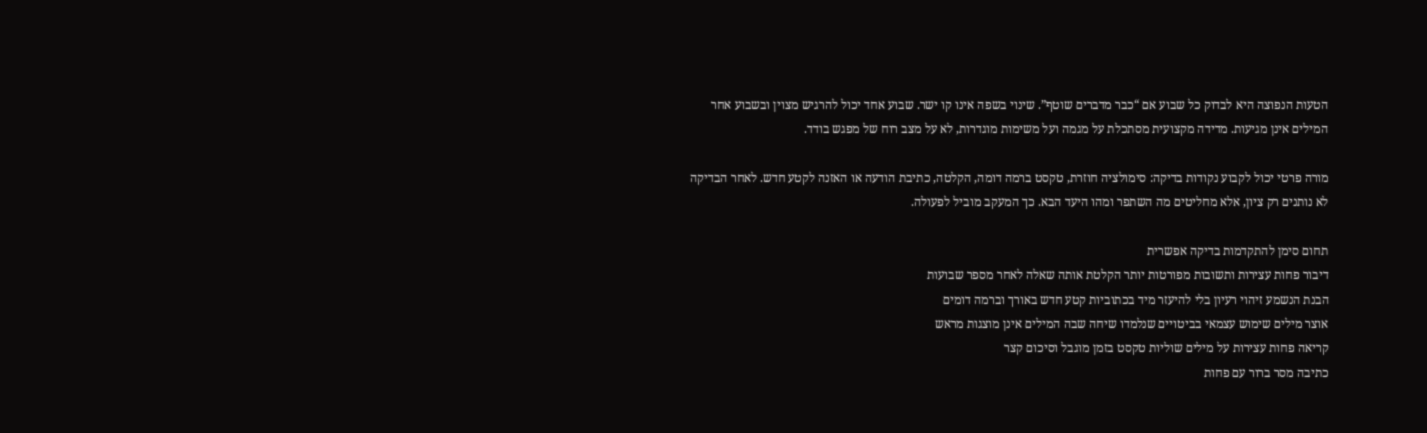הטעות הנפוצה היא לבדוק כל שבוע אם “כבר מדברים שוטף”. שינוי בשפה אינו קו ישר. שבוע אחד יכול להרגיש מצוין ובשבוע אחר המילים אינן מגיעות. מדידה מקצועית מסתכלת על מגמה ועל משימות מוגדרות, לא על מצב רוח של מפגש בודד.

מורה פרטי יכול לקבוע נקודות בדיקה: סימולציה חוזרת, טקסט ברמה דומה, הקלטה, כתיבת הודעה או האזנה לקטע חדש. לאחר הבדיקה לא נותנים רק ציון, אלא מחליטים מה השתפר ומהו היעד הבא. כך המעקב מוביל לפעולה.

תחום סימן להתקדמות בדיקה אפשרית
דיבור פחות עצירות ותשובות מפורטות יותר הקלטת אותה שאלה לאחר מספר שבועות
הבנת הנשמע זיהוי רעיון בלי להיעזר מיד בכתוביות קטע חדש באורך וברמה דומים
אוצר מילים שימוש עצמאי בביטויים שנלמדו שיחה שבה המילים אינן מוצגות מראש
קריאה פחות עצירות על מילים שוליות טקסט בזמן מוגבל וסיכום קצר
כתיבה מסר ברור עם פחות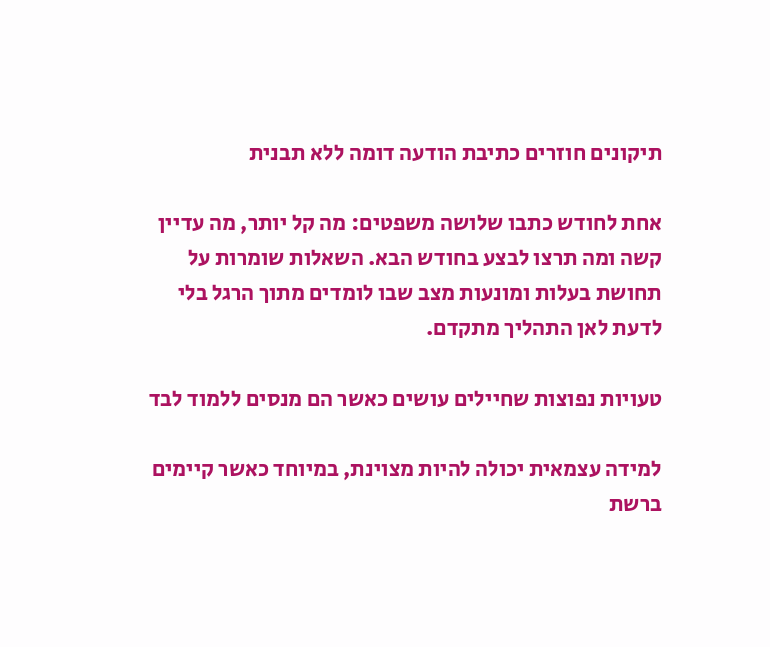תיקונים חוזרים כתיבת הודעה דומה ללא תבנית

אחת לחודש כתבו שלושה משפטים: מה קל יותר, מה עדיין קשה ומה תרצו לבצע בחודש הבא. השאלות שומרות על תחושת בעלות ומונעות מצב שבו לומדים מתוך הרגל בלי לדעת לאן התהליך מתקדם.

טעויות נפוצות שחיילים עושים כאשר הם מנסים ללמוד לבד

למידה עצמאית יכולה להיות מצוינת, במיוחד כאשר קיימים ברשת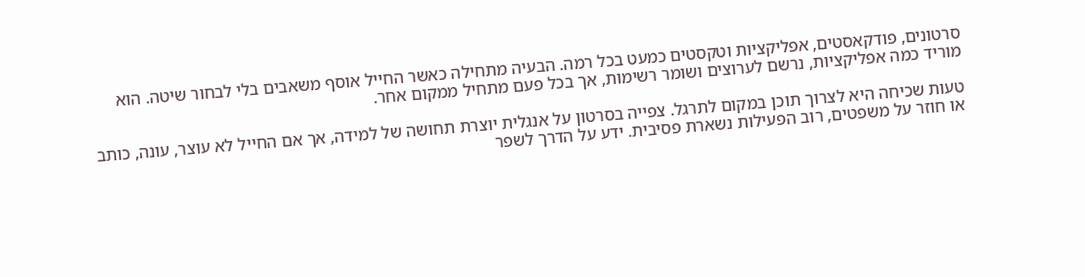סרטונים, פודקאסטים, אפליקציות וטקסטים כמעט בכל רמה. הבעיה מתחילה כאשר החייל אוסף משאבים בלי לבחור שיטה. הוא מוריד כמה אפליקציות, נרשם לערוצים ושומר רשימות, אך בכל פעם מתחיל ממקום אחר.

טעות שכיחה היא לצרוך תוכן במקום לתרגל. צפייה בסרטון על אנגלית יוצרת תחושה של למידה, אך אם החייל לא עוצר, עונה, כותב או חוזר על משפטים, רוב הפעילות נשארת פסיבית. ידע על הדרך לשפר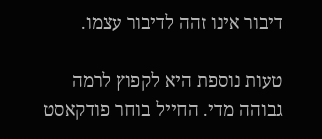דיבור אינו זהה לדיבור עצמו.

טעות נוספת היא לקפוץ לרמה גבוהה מדי. החייל בוחר פודקאסט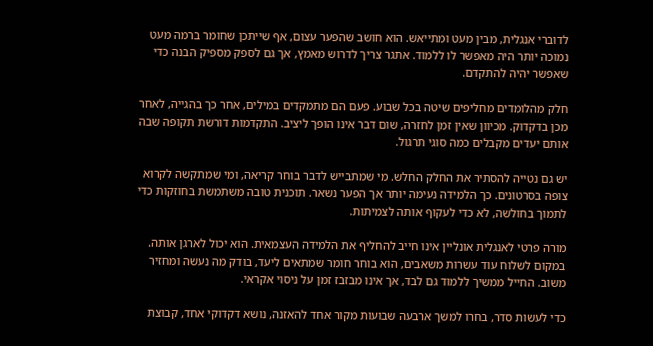לדוברי אנגלית, מבין מעט ומתייאש. הוא חושב שהפער עצום, אף שייתכן שחומר ברמה מעט נמוכה יותר היה מאפשר לו ללמוד. אתגר צריך לדרוש מאמץ, אך גם לספק מספיק הבנה כדי שאפשר יהיה להתקדם.

חלק מהלומדים מחליפים שיטה בכל שבוע. פעם הם מתמקדים במילים, אחר כך בהגייה, לאחר מכן בדקדוק. מכיוון שאין זמן לחזרה, שום דבר אינו הופך ליציב. התקדמות דורשת תקופה שבה אותם יעדים מקבלים כמה סוגי תרגול.

יש גם נטייה להסתיר את החלק החלש. מי שמתבייש לדבר בוחר קריאה, ומי שמתקשה לקרוא צופה בסרטונים. כך הלמידה נעימה יותר אך הפער נשאר. תוכנית טובה משתמשת בחוזקות כדי לתמוך בחולשה, לא כדי לעקוף אותה לצמיתות.

מורה פרטי לאנגלית אונליין אינו חייב להחליף את הלמידה העצמאית. הוא יכול לארגן אותה. במקום לשלוח עוד עשרות משאבים, הוא בוחר חומר שמתאים ליעד, בודק מה נעשה ומחזיר משוב. החייל ממשיך ללמוד גם לבד, אך אינו מבזבז זמן על ניסוי אקראי.

כדי לעשות סדר, בחרו למשך ארבעה שבועות מקור אחד להאזנה, נושא דקדוקי אחד, קבוצת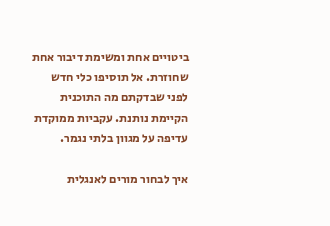ביטויים אחת ומשימת דיבור אחת שחוזרת. אל תוסיפו כלי חדש לפני שבדקתם מה התוכנית הקיימת נותנת. עקביות ממוקדת עדיפה על מגוון בלתי נגמר.

איך לבחור מורים לאנגלית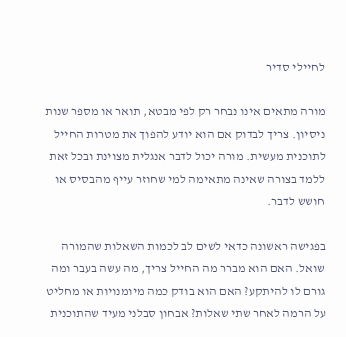לחיילי סדיר

מורה מתאים אינו נבחר רק לפי מבטא, תואר או מספר שנות ניסיון. צריך לבדוק אם הוא יודע להפוך את מטרות החייל לתוכנית מעשית. מורה יכול לדבר אנגלית מצוינת ובכל זאת ללמד בצורה שאינה מתאימה למי שחוזר עייף מהבסיס או חושש לדבר.

בפגישה ראשונה כדאי לשים לב לכמות השאלות שהמורה שואל. האם הוא מברר מה החייל צריך, מה עשה בעבר ומה גורם לו להיתקע? האם הוא בודק כמה מיומנויות או מחליט על הרמה לאחר שתי שאלות? אבחון סבלני מעיד שהתוכנית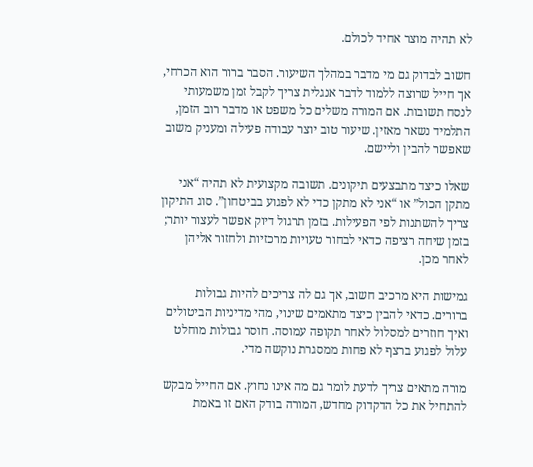לא תהיה מוצר אחיד לכולם.

חשוב לבדוק גם מי מדבר במהלך השיעור. הסבר ברור הוא הכרחי, אך חייל שרוצה ללמוד לדבר אנגלית צריך לקבל זמן משמעותי לנסח תשובות. אם המורה משלים כל משפט או מדבר רוב הזמן, התלמיד נשאר מאזין. שיעור טוב יוצר עבודה פעילה ומעניק משוב שאפשר להבין וליישם.

שאלו כיצד מתבצעים תיקונים. תשובה מקצועית לא תהיה “אני מתקן הכול” או “אני לא מתקן כדי לא לפגוע בביטחון”. סוג התיקון צריך להשתנות לפי הפעילות. בזמן תרגול דיוק אפשר לעצור יותר; בזמן שיחה רציפה כדאי לבחור טעויות מרכזיות ולחזור אליהן לאחר מכן.

גמישות היא מרכיב חשוב, אך גם לה צריכים להיות גבולות ברורים. כדאי להבין כיצד מתאמים שינוי, מהי מדיניות הביטולים ואיך חוזרים למסלול לאחר תקופה עמוסה. חוסר גבולות מוחלט עלול לפגוע ברצף לא פחות ממסגרת נוקשה מדי.

מורה מתאים צריך לדעת לומר גם מה אינו נחוץ. אם החייל מבקש להתחיל את כל הדקדוק מחדש, המורה בודק האם זו באמת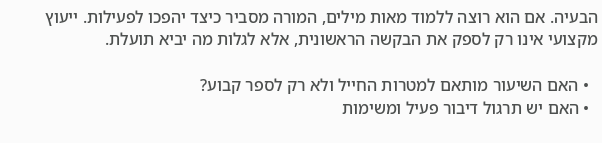הבעיה. אם הוא רוצה ללמוד מאות מילים, המורה מסביר כיצד יהפכו לפעילות. ייעוץ מקצועי אינו רק לספק את הבקשה הראשונית, אלא לגלות מה יביא תועלת.

  • האם השיעור מותאם למטרות החייל ולא רק לספר קבוע?
  • האם יש תרגול דיבור פעיל ומשימות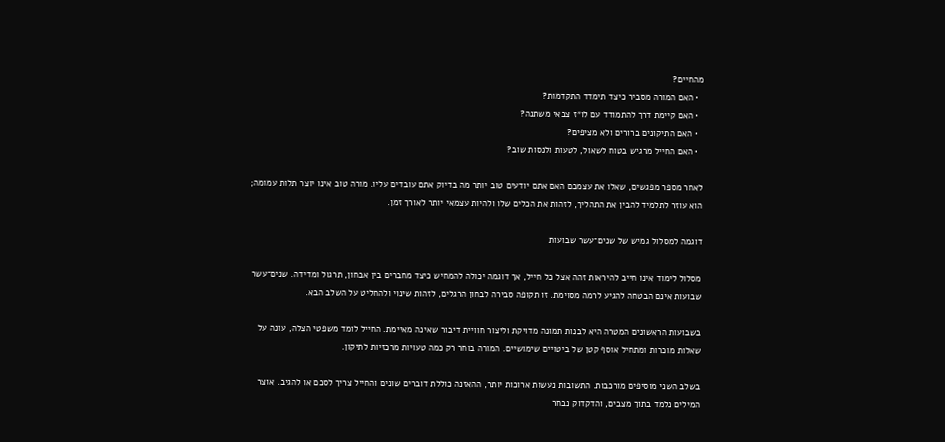מהחיים?
  • האם המורה מסביר כיצד תימדד התקדמות?
  • האם קיימת דרך להתמודד עם לו״ז צבאי משתנה?
  • האם התיקונים ברורים ולא מציפים?
  • האם החייל מרגיש בטוח לשאול, לטעות ולנסות שוב?

לאחר מספר מפגשים, שאלו את עצמכם האם אתם יודעים טוב יותר מה בדיוק אתם עובדים עליו. מורה טוב אינו יוצר תלות עמומה; הוא עוזר לתלמיד להבין את התהליך, לזהות את הכלים שלו ולהיות עצמאי יותר לאורך זמן.

דוגמה למסלול גמיש של שנים־עשר שבועות

מסלול לימוד אינו חייב להיראות זהה אצל כל חייל, אך דוגמה יכולה להמחיש כיצד מחברים בין אבחון, תרגול ומדידה. שנים־עשר שבועות אינם הבטחה להגיע לרמה מסוימת. זו תקופה סבירה לבחון הרגלים, לזהות שינוי ולהחליט על השלב הבא.

בשבועות הראשונים המטרה היא לבנות תמונה מדויקת וליצור חוויית דיבור שאינה מאיימת. החייל לומד משפטי הצלה, עונה על שאלות מוכרות ומתחיל אוסף קטן של ביטויים שימושיים. המורה בוחר רק כמה טעויות מרכזיות לתיקון.

בשלב השני מוסיפים מורכבות. התשובות נעשות ארוכות יותר, ההאזנה כוללת דוברים שונים והחייל צריך לסכם או להגיב. אוצר המילים נלמד בתוך מצבים, והדקדוק נבחר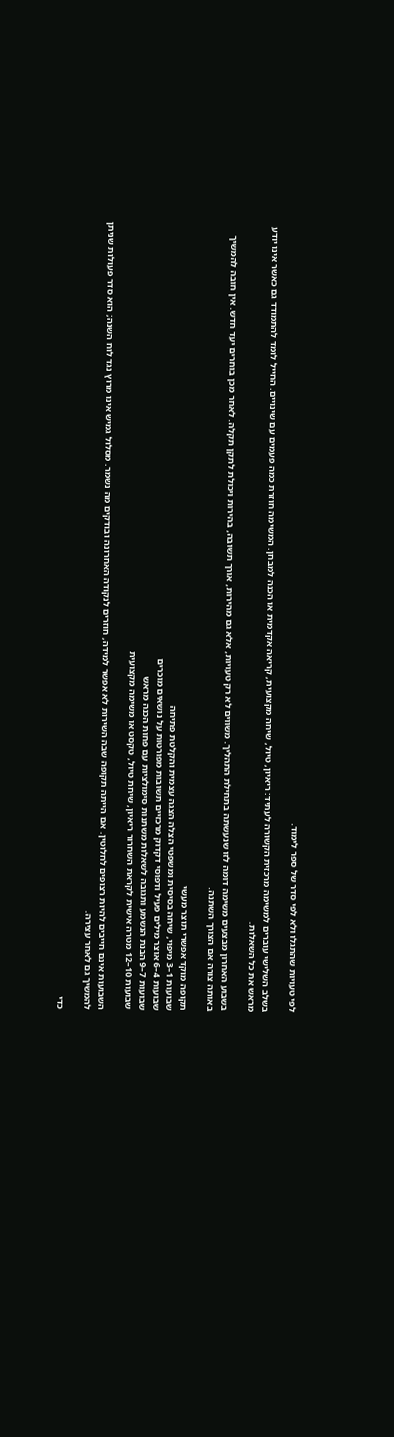לפי טעויות שהתגלו ולא לפי סדר של ספר לימוד.

בשלב השלישי עוברים למשימה מרכזית הקשורה לעתיד: ריאיון, טיול, שיחה מקצועית, קריאה אקדמית או הכנה למבחן. המשימה חוזרת כמה פעמים עם שינויים. החייל לומד להתמודד גם כאשר אינו יודע מראש את כל השאלות.

בשבוע האחרון מבצעים משימה דומה לזו שנעשתה בתחילת התהליך. משווים לא רק טעויות, אלא גם מהירות, אורך תשובה, בהירות ויכולת לתקן תקלה. לאחר מכן בוחרים יעד חדש. אין חובה להמשיך באותה צורה אם הצורך השתנה.

תקופה מוקד אפשרי תוצר מעשי
שבועות 1–3 מיפוי, שיחה בסיסית ומשפטי הצלה הצגה עצמית והקלטת פתיחה
שבועות 4–6 אוצר מילים פעיל ודפוסי דקדוק מרכזיים תשובות מפורטות על נושאים מוכרים
שבועות 7–9 הבנת הנשמע ותגובה לשאלות משתנות סימולציות עם פחות הכנה מראש
שבועות 10–12 מטרה אישית לקראת השחרור ריאיון, שיחת טיול, טקסט או משימה מקצועית

השבועות אינם חייבים להיות רצופים לחלוטין. אם הייתה תקופה שבה השירות לא אפשר למידה, חוזרים לנקודה האחרונה ובודקים מה נשמר. מסלול גמיש אינו מרוץ נגד לוח השנה; הוא סדר פעולות שניתן להמשיך גם לאחר עצירה.

כדי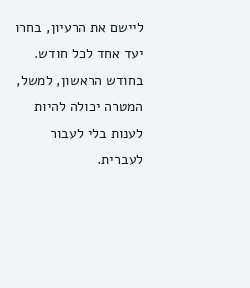ליישם את הרעיון, בחרו יעד אחד לכל חודש. בחודש הראשון, למשל, המטרה יכולה להיות לענות בלי לעבור לעברית.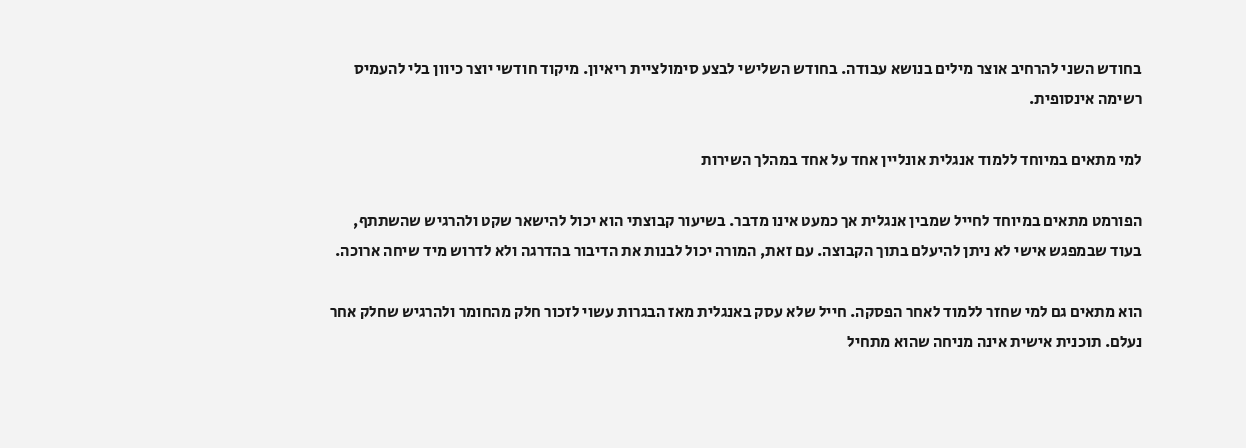בחודש השני להרחיב אוצר מילים בנושא עבודה. בחודש השלישי לבצע סימולציית ריאיון. מיקוד חודשי יוצר כיוון בלי להעמיס רשימה אינסופית.

למי מתאים במיוחד ללמוד אנגלית אונליין אחד על אחד במהלך השירות

הפורמט מתאים במיוחד לחייל שמבין אנגלית אך כמעט אינו מדבר. בשיעור קבוצתי הוא יכול להישאר שקט ולהרגיש שהשתתף, בעוד שבמפגש אישי לא ניתן להיעלם בתוך הקבוצה. עם זאת, המורה יכול לבנות את הדיבור בהדרגה ולא לדרוש מיד שיחה ארוכה.

הוא מתאים גם למי שחזר ללמוד לאחר הפסקה. חייל שלא עסק באנגלית מאז הבגרות עשוי לזכור חלק מהחומר ולהרגיש שחלק אחר נעלם. תוכנית אישית אינה מניחה שהוא מתחיל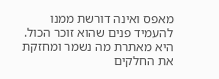מאפס ואינה דורשת ממנו להעמיד פנים שהוא זוכר הכול. היא מאתרת מה נשמר ומחזקת את החלקים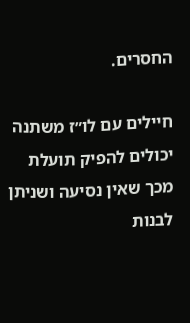החסרים.

חיילים עם לו״ז משתנה יכולים להפיק תועלת מכך שאין נסיעה ושניתן לבנות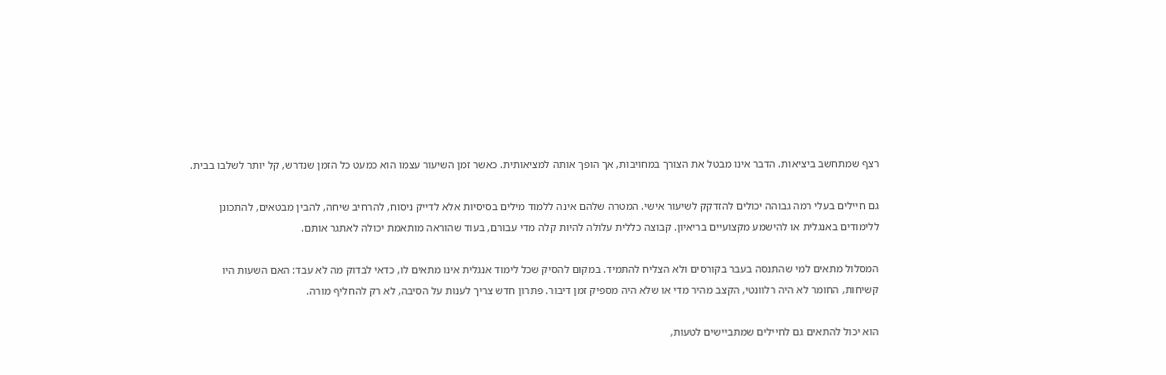רצף שמתחשב ביציאות. הדבר אינו מבטל את הצורך במחויבות, אך הופך אותה למציאותית. כאשר זמן השיעור עצמו הוא כמעט כל הזמן שנדרש, קל יותר לשלבו בבית.

גם חיילים בעלי רמה גבוהה יכולים להזדקק לשיעור אישי. המטרה שלהם אינה ללמוד מילים בסיסיות אלא לדייק ניסוח, להרחיב שיחה, להבין מבטאים, להתכונן ללימודים באנגלית או להישמע מקצועיים בריאיון. קבוצה כללית עלולה להיות קלה מדי עבורם, בעוד שהוראה מותאמת יכולה לאתגר אותם.

המסלול מתאים למי שהתנסה בעבר בקורסים ולא הצליח להתמיד. במקום להסיק שכל לימוד אנגלית אינו מתאים לו, כדאי לבדוק מה לא עבד: האם השעות היו קשיחות, החומר לא היה רלוונטי, הקצב מהיר מדי או שלא היה מספיק זמן דיבור. פתרון חדש צריך לענות על הסיבה, לא רק להחליף מורה.

הוא יכול להתאים גם לחיילים שמתביישים לטעות,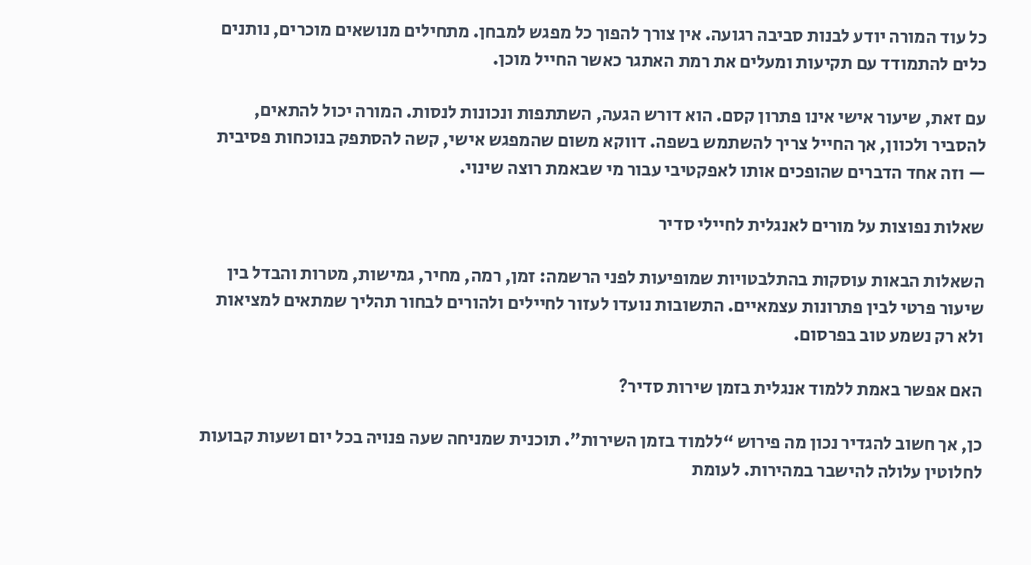כל עוד המורה יודע לבנות סביבה רגועה. אין צורך להפוך כל מפגש למבחן. מתחילים מנושאים מוכרים, נותנים כלים להתמודד עם תקיעות ומעלים את רמת האתגר כאשר החייל מוכן.

עם זאת, שיעור אישי אינו פתרון קסם. הוא דורש הגעה, השתתפות ונכונות לנסות. המורה יכול להתאים, להסביר ולכוון, אך החייל צריך להשתמש בשפה. דווקא משום שהמפגש אישי, קשה להסתפק בנוכחות פסיבית — וזה אחד הדברים שהופכים אותו לאפקטיבי עבור מי שבאמת רוצה שינוי.

שאלות נפוצות על מורים לאנגלית לחיילי סדיר

השאלות הבאות עוסקות בהתלבטויות שמופיעות לפני הרשמה: זמן, רמה, מחיר, גמישות, מטרות והבדל בין שיעור פרטי לבין פתרונות עצמאיים. התשובות נועדו לעזור לחיילים ולהורים לבחור תהליך שמתאים למציאות ולא רק נשמע טוב בפרסום.

האם אפשר באמת ללמוד אנגלית בזמן שירות סדיר?

כן, אך חשוב להגדיר נכון מה פירוש “ללמוד בזמן השירות”. תוכנית שמניחה שעה פנויה בכל יום ושעות קבועות לחלוטין עלולה להישבר במהירות. לעומת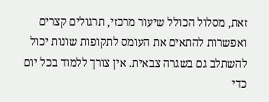זאת, מסלול הכולל שיעור מרכזי, תרגולים קצרים ואפשרות להתאים את העומס לתקופות שונות יכול להשתלב גם בשגרה צבאית. אין צורך ללמוד בכל יום כדי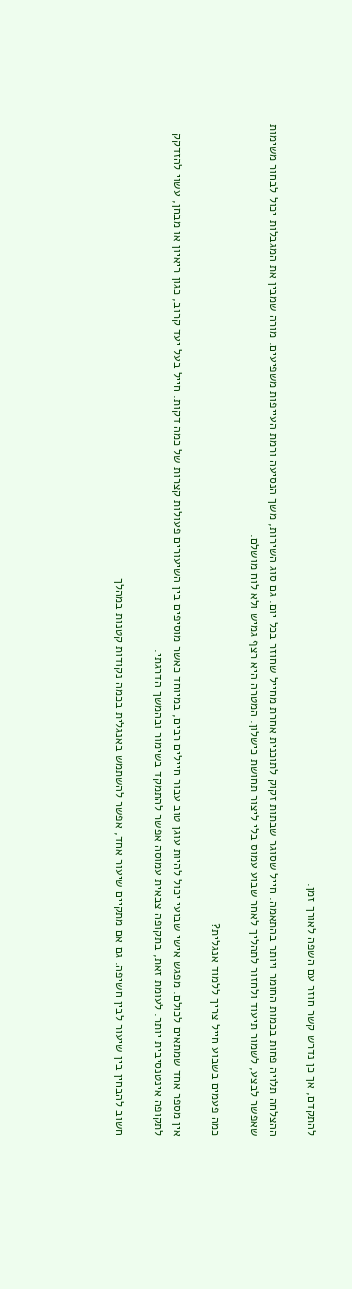להתקדם, אך כן נדרש קשר חוזר עם השפה לאורך זמן.

ההצלחה תלויה פחות בכמות החומר ויותר בהתאמה. חייל שסוגר שבתות זקוק לתוכנית אחרת מחייל שחוזר בכל יום. גם סוג השירות, משך הנסיעה ורמת העייפות משפיעים. מורה שמבין את המגבלות יכול לבחור משימות שאפשר לבצע, לשמור תיעוד ולחזור לתהליך לאחר שבוע עמוס בלי ליצור תחושת כישלון. המטרה היא רצף גמיש ולא לוח מושלם.

כמה פעמים בשבוע חייל צריך ללמוד אנגלית?

אין מספר אחד שמתאים לכולם. מפגש אישי שבועי יכול להיות עוגן טוב עבור חיילים רבים, במיוחד כאשר מוסיפים בין השיעורים פעולות קצרות של כמה דקות. חייל בעל יעד קרוב, כגון ריאיון או מבחן, עשוי להזדקק לתקופה אינטנסיבית יותר. לעומת זאת, בתקופה צבאית עמוסה אפשר להתמקד בשימור ובהמשך הדרגתי.

חשוב להבחין בין שיעור לבין חשיפה. גם אם מתקיים שיעור אחד, אפשר להשתמש באנגלית בכמה נקודות קטנות במהלך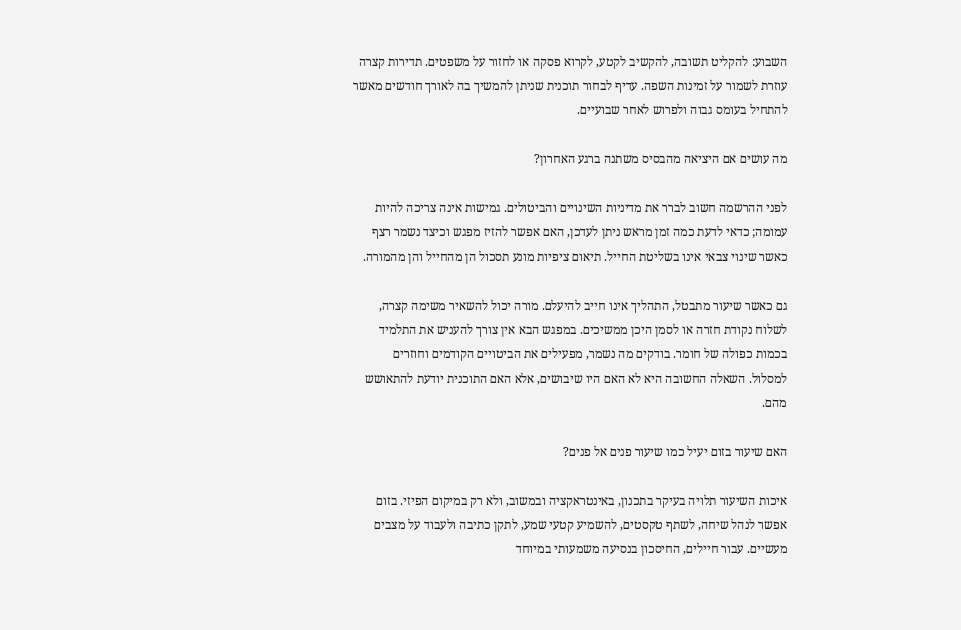השבוע: להקליט תשובה, להקשיב לקטע, לקרוא פסקה או לחזור על משפטים. תדירות קצרה עוזרת לשמור על זמינות השפה. עדיף לבחור תוכנית שניתן להמשיך בה לאורך חודשים מאשר להתחיל בעומס גבוה ולפרוש לאחר שבועיים.

מה עושים אם היציאה מהבסיס משתנה ברגע האחרון?

לפני ההרשמה חשוב לברר את מדיניות השינויים והביטולים. גמישות אינה צריכה להיות עמומה; כדאי לדעת כמה זמן מראש ניתן לעדכן, האם אפשר להזיז מפגש וכיצד נשמר רצף כאשר שינוי צבאי אינו בשליטת החייל. תיאום ציפיות מונע תסכול הן מהחייל והן מהמורה.

גם כאשר שיעור מתבטל, התהליך אינו חייב להיעלם. מורה יכול להשאיר משימה קצרה, לשלוח נקודת חזרה או לסמן היכן ממשיכים. במפגש הבא אין צורך להעניש את התלמיד בכמות כפולה של חומר. בודקים מה נשמר, מפעילים את הביטויים הקודמים וחוזרים למסלול. השאלה החשובה היא לא האם היו שיבושים, אלא האם התוכנית יודעת להתאושש מהם.

האם שיעור בזום יעיל כמו שיעור פנים אל פנים?

איכות השיעור תלויה בעיקר בתכנון, באינטראקציה ובמשוב, ולא רק במיקום הפיזי. בזום אפשר לנהל שיחה, לשתף טקסטים, להשמיע קטעי שמע, לתקן כתיבה ולעבוד על מצבים מעשיים. עבור חיילים, החיסכון בנסיעה משמעותי במיוחד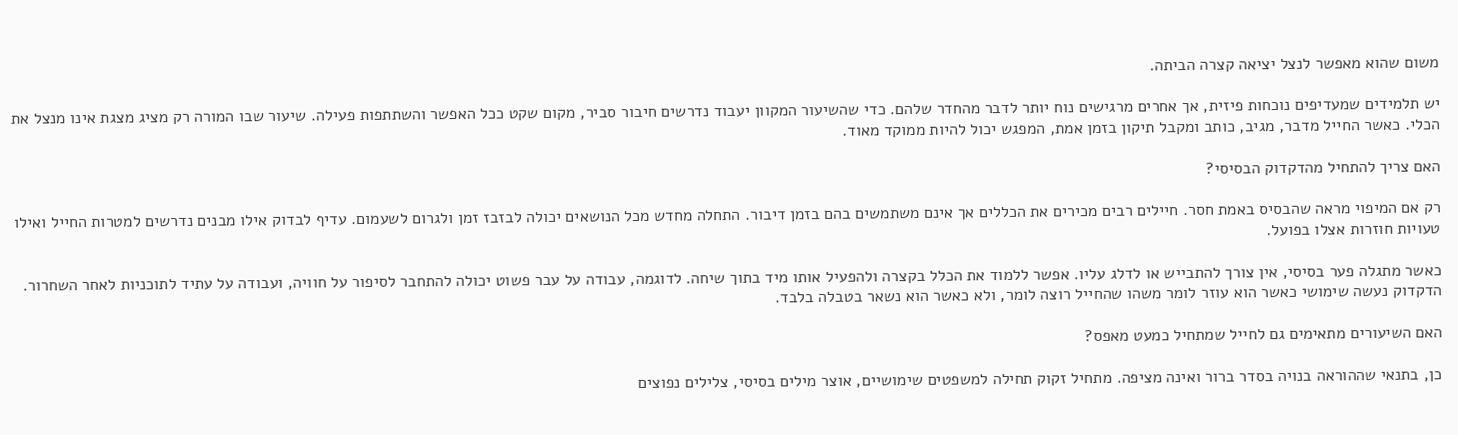משום שהוא מאפשר לנצל יציאה קצרה הביתה.

יש תלמידים שמעדיפים נוכחות פיזית, אך אחרים מרגישים נוח יותר לדבר מהחדר שלהם. כדי שהשיעור המקוון יעבוד נדרשים חיבור סביר, מקום שקט ככל האפשר והשתתפות פעילה. שיעור שבו המורה רק מציג מצגת אינו מנצל את הכלי. כאשר החייל מדבר, מגיב, כותב ומקבל תיקון בזמן אמת, המפגש יכול להיות ממוקד מאוד.

האם צריך להתחיל מהדקדוק הבסיסי?

רק אם המיפוי מראה שהבסיס באמת חסר. חיילים רבים מכירים את הכללים אך אינם משתמשים בהם בזמן דיבור. התחלה מחדש מכל הנושאים יכולה לבזבז זמן ולגרום לשעמום. עדיף לבדוק אילו מבנים נדרשים למטרות החייל ואילו טעויות חוזרות אצלו בפועל.

כאשר מתגלה פער בסיסי, אין צורך להתבייש או לדלג עליו. אפשר ללמוד את הכלל בקצרה ולהפעיל אותו מיד בתוך שיחה. לדוגמה, עבודה על עבר פשוט יכולה להתחבר לסיפור על חוויה, ועבודה על עתיד לתוכניות לאחר השחרור. הדקדוק נעשה שימושי כאשר הוא עוזר לומר משהו שהחייל רוצה לומר, ולא כאשר הוא נשאר בטבלה בלבד.

האם השיעורים מתאימים גם לחייל שמתחיל כמעט מאפס?

כן, בתנאי שההוראה בנויה בסדר ברור ואינה מציפה. מתחיל זקוק תחילה למשפטים שימושיים, אוצר מילים בסיסי, צלילים נפוצים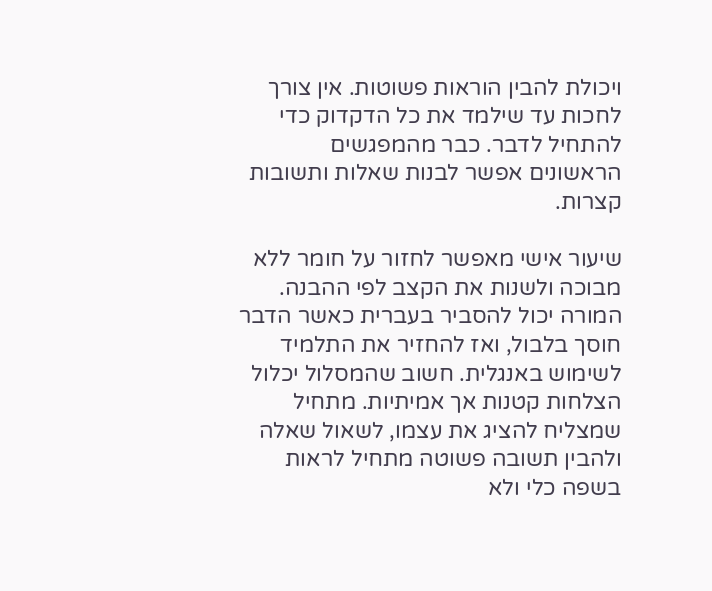ויכולת להבין הוראות פשוטות. אין צורך לחכות עד שילמד את כל הדקדוק כדי להתחיל לדבר. כבר מהמפגשים הראשונים אפשר לבנות שאלות ותשובות קצרות.

שיעור אישי מאפשר לחזור על חומר ללא מבוכה ולשנות את הקצב לפי ההבנה. המורה יכול להסביר בעברית כאשר הדבר חוסך בלבול, ואז להחזיר את התלמיד לשימוש באנגלית. חשוב שהמסלול יכלול הצלחות קטנות אך אמיתיות. מתחיל שמצליח להציג את עצמו, לשאול שאלה ולהבין תשובה פשוטה מתחיל לראות בשפה כלי ולא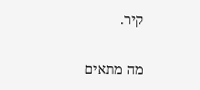קיר.

מה מתאים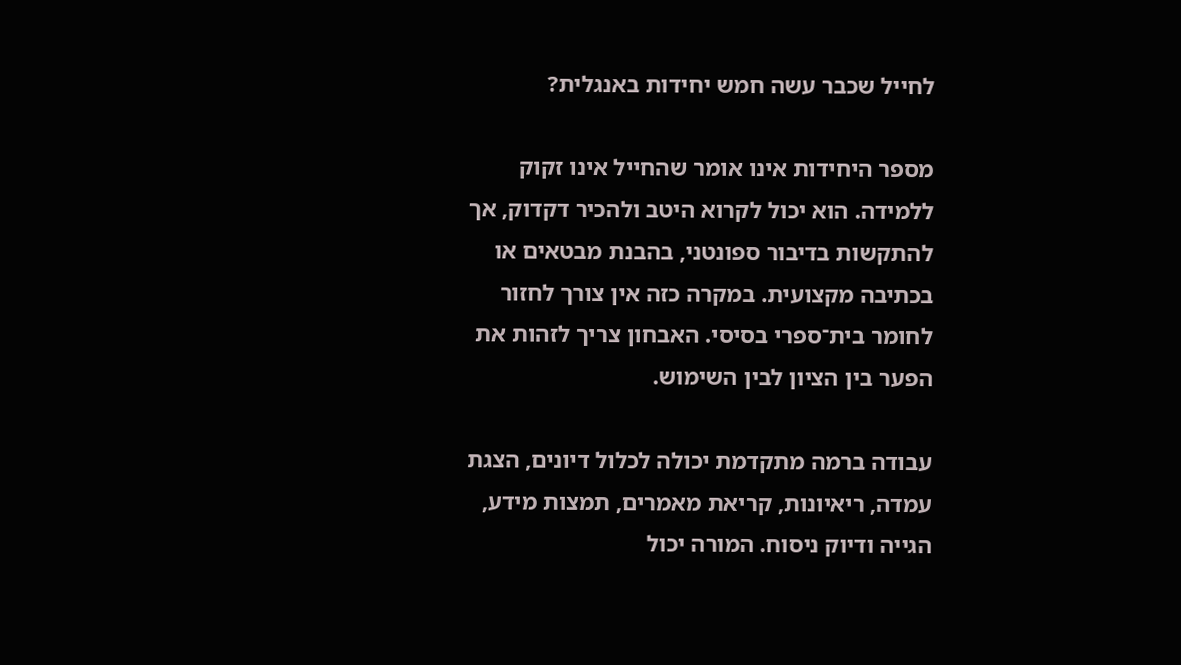לחייל שכבר עשה חמש יחידות באנגלית?

מספר היחידות אינו אומר שהחייל אינו זקוק ללמידה. הוא יכול לקרוא היטב ולהכיר דקדוק, אך להתקשות בדיבור ספונטני, בהבנת מבטאים או בכתיבה מקצועית. במקרה כזה אין צורך לחזור לחומר בית־ספרי בסיסי. האבחון צריך לזהות את הפער בין הציון לבין השימוש.

עבודה ברמה מתקדמת יכולה לכלול דיונים, הצגת עמדה, ריאיונות, קריאת מאמרים, תמצות מידע, הגייה ודיוק ניסוח. המורה יכול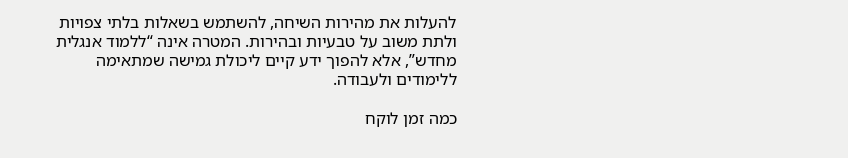להעלות את מהירות השיחה, להשתמש בשאלות בלתי צפויות ולתת משוב על טבעיות ובהירות. המטרה אינה “ללמוד אנגלית מחדש”, אלא להפוך ידע קיים ליכולת גמישה שמתאימה ללימודים ולעבודה.

כמה זמן לוקח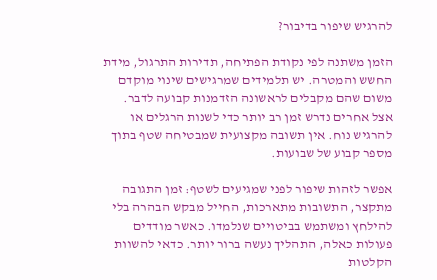להרגיש שיפור בדיבור?

הזמן משתנה לפי נקודת הפתיחה, תדירות התרגול, מידת החשש והמטרה. יש תלמידים שמרגישים שינוי מוקדם משום שהם מקבלים לראשונה הזדמנות קבועה לדבר. אצל אחרים נדרש זמן רב יותר כדי לשנות הרגלים או להרגיש נוח. אין תשובה מקצועית שמבטיחה שטף בתוך מספר קבוע של שבועות.

אפשר לזהות שיפור לפני שמגיעים לשטף: זמן התגובה מתקצר, התשובות מתארכות, החייל מבקש הבהרה בלי להילחץ ומשתמש בביטויים שנלמדו. כאשר מודדים פעולות כאלה, התהליך נעשה ברור יותר. כדאי להשוות הקלטות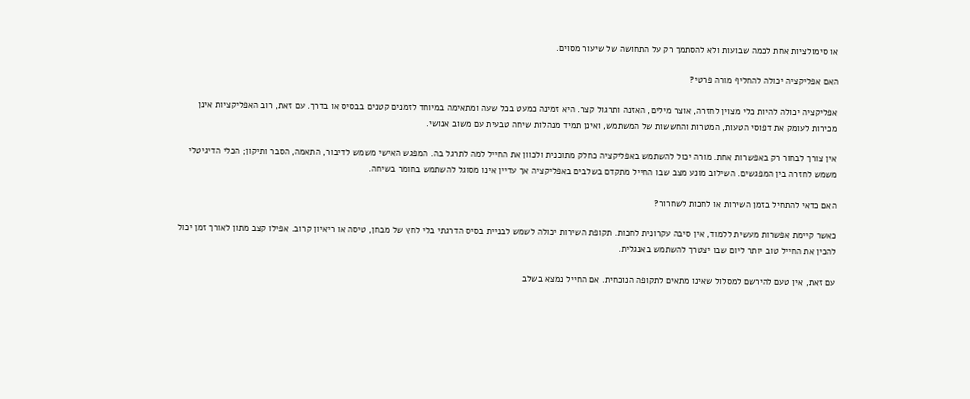או סימולציות אחת לכמה שבועות ולא להסתמך רק על התחושה של שיעור מסוים.

האם אפליקציה יכולה להחליף מורה פרטי?

אפליקציה יכולה להיות כלי מצוין לחזרה, אוצר מילים, האזנה ותרגול קצר. היא זמינה כמעט בכל שעה ומתאימה במיוחד לזמנים קטנים בבסיס או בדרך. עם זאת, רוב האפליקציות אינן מכירות לעומק את דפוסי הטעות, המטרות והחששות של המשתמש, ואינן תמיד מנהלות שיחה טבעית עם משוב אנושי.

אין צורך לבחור רק באפשרות אחת. מורה יכול להשתמש באפליקציה כחלק מתוכנית ולכוון את החייל למה לתרגל בה. המפגש האישי משמש לדיבור, התאמה, הסבר ותיקון; הכלי הדיגיטלי משמש לחזרה בין המפגשים. השילוב מונע מצב שבו החייל מתקדם בשלבים באפליקציה אך עדיין אינו מסוגל להשתמש בחומר בשיחה.

האם כדאי להתחיל בזמן השירות או לחכות לשחרור?

כאשר קיימת אפשרות מעשית ללמוד, אין סיבה עקרונית לחכות. תקופת השירות יכולה לשמש לבניית בסיס הדרגתי בלי לחץ של מבחן, טיסה או ריאיון קרוב. אפילו קצב מתון לאורך זמן יכול להכין את החייל טוב יותר ליום שבו יצטרך להשתמש באנגלית.

עם זאת, אין טעם להירשם למסלול שאינו מתאים לתקופה הנוכחית. אם החייל נמצא בשלב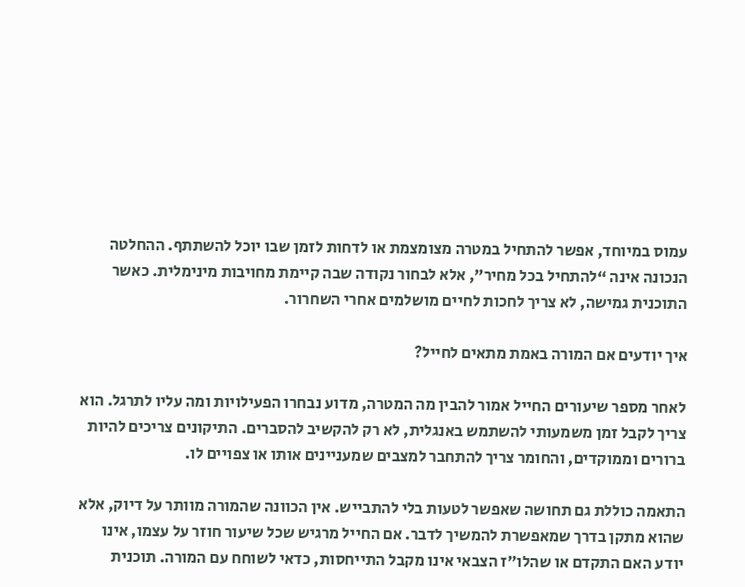עמוס במיוחד, אפשר להתחיל במטרה מצומצמת או לדחות לזמן שבו יוכל להשתתף. ההחלטה הנכונה אינה “להתחיל בכל מחיר”, אלא לבחור נקודה שבה קיימת מחויבות מינימלית. כאשר התוכנית גמישה, לא צריך לחכות לחיים מושלמים אחרי השחרור.

איך יודעים אם המורה באמת מתאים לחייל?

לאחר מספר שיעורים החייל אמור להבין מה המטרה, מדוע נבחרו הפעילויות ומה עליו לתרגל. הוא צריך לקבל זמן משמעותי להשתמש באנגלית, לא רק להקשיב להסברים. התיקונים צריכים להיות ברורים וממוקדים, והחומר צריך להתחבר למצבים שמעניינים אותו או צפויים לו.

התאמה כוללת גם תחושה שאפשר לטעות בלי להתבייש. אין הכוונה שהמורה מוותר על דיוק, אלא שהוא מתקן בדרך שמאפשרת להמשיך לדבר. אם החייל מרגיש שכל שיעור חוזר על עצמו, אינו יודע האם התקדם או שהלו״ז הצבאי אינו מקבל התייחסות, כדאי לשוחח עם המורה. תוכנית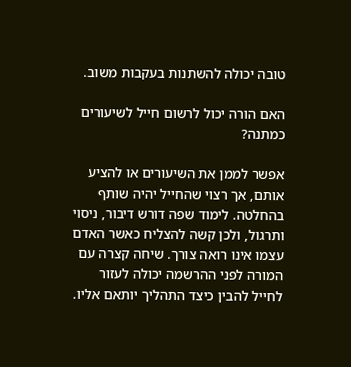טובה יכולה להשתנות בעקבות משוב.

האם הורה יכול לרשום חייל לשיעורים כמתנה?

אפשר לממן את השיעורים או להציע אותם, אך רצוי שהחייל יהיה שותף בהחלטה. לימוד שפה דורש דיבור, ניסוי ותרגול, ולכן קשה להצליח כאשר האדם עצמו אינו רואה צורך. שיחה קצרה עם המורה לפני ההרשמה יכולה לעזור לחייל להבין כיצד התהליך יותאם אליו.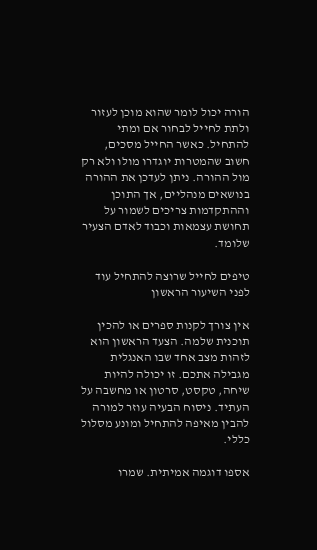הורה יכול לומר שהוא מוכן לעזור ולתת לחייל לבחור אם ומתי להתחיל. כאשר החייל מסכים, חשוב שהמטרות יוגדרו מולו ולא רק מול ההורה. ניתן לעדכן את ההורה בנושאים מנהליים, אך התוכן וההתקדמות צריכים לשמור על תחושת עצמאות וכבוד לאדם הצעיר שלומד.

טיפים לחייל שרוצה להתחיל עוד לפני השיעור הראשון

אין צורך לקנות ספרים או להכין תוכנית שלמה. הצעד הראשון הוא לזהות מצב אחד שבו האנגלית מגבילה אתכם. זו יכולה להיות שיחה, טקסט, סרטון או מחשבה על העתיד. ניסוח הבעיה עוזר למורה להבין מאיפה להתחיל ומונע מסלול כללי.

אספו דוגמה אמיתית. שמרו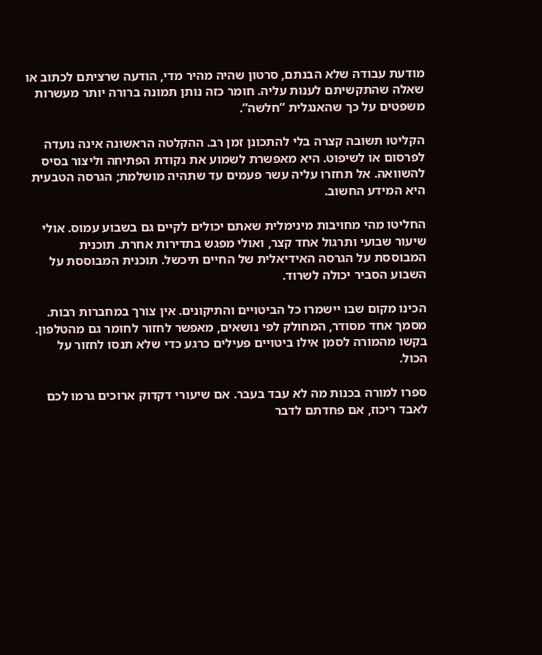מודעת עבודה שלא הבנתם, סרטון שהיה מהיר מדי, הודעה שרציתם לכתוב או שאלה שהתקשיתם לענות עליה. חומר כזה נותן תמונה ברורה יותר מעשרות משפטים על כך שהאנגלית “חלשה”.

הקליטו תשובה קצרה בלי להתכונן זמן רב. ההקלטה הראשונה אינה נועדה לפרסום או לשיפוט. היא מאפשרת לשמוע את נקודת הפתיחה וליצור בסיס להשוואה. אל תחזרו עליה עשר פעמים עד שתהיה מושלמת; הגרסה הטבעית היא המידע החשוב.

החליטו מהי מחויבות מינימלית שאתם יכולים לקיים גם בשבוע עמוס. אולי שיעור שבועי ותרגול אחד קצר, ואולי מפגש בתדירות אחרת. תוכנית המבוססת על הגרסה האידיאלית של החיים תיכשל. תוכנית המבוססת על השבוע הסביר יכולה לשרוד.

הכינו מקום שבו יישמרו כל הביטויים והתיקונים. אין צורך במחברות רבות. מסמך אחד מסודר, המחולק לפי נושאים, מאפשר לחזור לחומר גם מהטלפון. בקשו מהמורה לסמן אילו ביטויים פעילים כרגע כדי שלא תנסו לחזור על הכול.

ספרו למורה בכנות מה לא עבד בעבר. אם שיעורי דקדוק ארוכים גרמו לכם לאבד ריכוז, אם פחדתם לדבר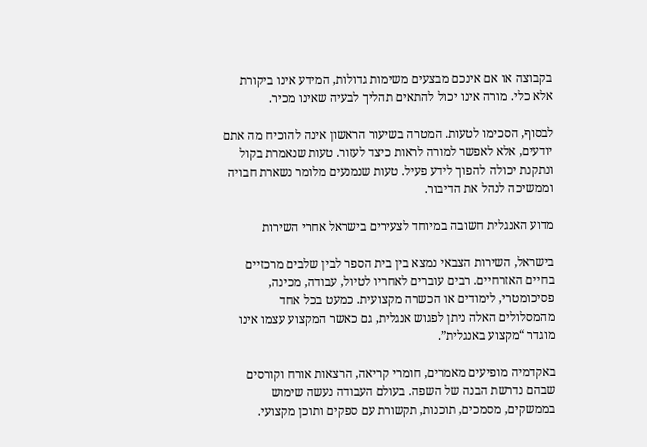בקבוצה או אם אינכם מבצעים משימות גדולות, המידע אינו ביקורת אלא כלי. מורה אינו יכול להתאים תהליך לבעיה שאינו מכיר.

לבסוף, הסכימו לטעות. המטרה בשיעור הראשון אינה להוכיח מה אתם יודעים, אלא לאפשר למורה לראות כיצד לעזור. טעות שנאמרת בקול ונתקנת יכולה להפוך לידע פעיל. טעות שנמנעים מלומר נשארת חבויה וממשיכה לנהל את הדיבור.

מדוע האנגלית חשובה במיוחד לצעירים בישראל אחרי השירות

בישראל, השירות הצבאי נמצא בין בית הספר לבין שלבים מרכזיים בחיים האזרחיים. רבים עוברים לאחריו לטיול, עבודה, מכינה, פסיכומטרי, לימודים או הכשרה מקצועית. כמעט בכל אחד מהמסלולים האלה ניתן לפגוש אנגלית, גם כאשר המקצוע עצמו אינו מוגדר “מקצוע באנגלית”.

באקדמיה מופיעים מאמרים, חומרי קריאה, הרצאות אורח וקורסים שבהם נדרשת הבנה של השפה. בעולם העבודה נעשה שימוש בממשקים, מסמכים, תוכנות, תקשורת עם ספקים ותוכן מקצועי.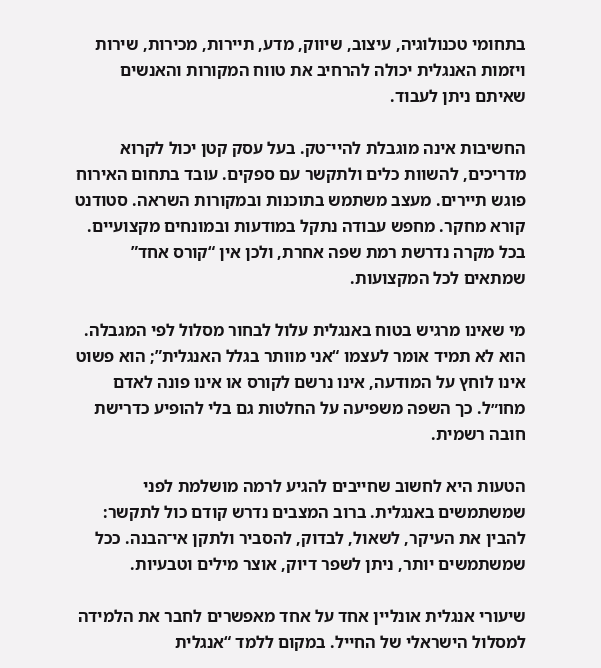בתחומי טכנולוגיה, עיצוב, שיווק, מדע, תיירות, מכירות, שירות ויזמות האנגלית יכולה להרחיב את טווח המקורות והאנשים שאיתם ניתן לעבוד.

החשיבות אינה מוגבלת להיי־טק. בעל עסק קטן יכול לקרוא מדריכים, להשוות כלים ולתקשר עם ספקים. עובד בתחום האירוח פוגש תיירים. מעצב משתמש בתוכנות ובמקורות השראה. סטודנט קורא מחקר. מחפש עבודה נתקל במודעות ובמונחים מקצועיים. בכל מקרה נדרשת רמת שפה אחרת, ולכן אין “קורס אחד” שמתאים לכל המקצועות.

מי שאינו מרגיש בטוח באנגלית עלול לבחור מסלול לפי המגבלה. הוא לא תמיד אומר לעצמו “אני מוותר בגלל האנגלית”; הוא פשוט אינו לוחץ על המודעה, אינו נרשם לקורס או אינו פונה לאדם מחו״ל. כך השפה משפיעה על החלטות גם בלי להופיע כדרישת חובה רשמית.

הטעות היא לחשוב שחייבים להגיע לרמה מושלמת לפני שמשתמשים באנגלית. ברוב המצבים נדרש קודם כול לתקשר: להבין את העיקר, לשאול, לבדוק, להסביר ולתקן אי־הבנה. ככל שמשתמשים יותר, ניתן לשפר דיוק, אוצר מילים וטבעיות.

שיעורי אנגלית אונליין אחד על אחד מאפשרים לחבר את הלמידה למסלול הישראלי של החייל. במקום ללמד “אנגלית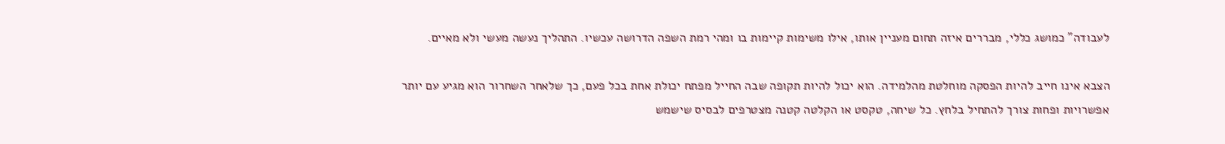לעבודה” כמושג כללי, מבררים איזה תחום מעניין אותו, אילו משימות קיימות בו ומהי רמת השפה הדרושה עכשיו. התהליך נעשה מעשי ולא מאיים.

הצבא אינו חייב להיות הפסקה מוחלטת מהלמידה. הוא יכול להיות תקופה שבה החייל מפתח יכולת אחת בכל פעם, כך שלאחר השחרור הוא מגיע עם יותר אפשרויות ופחות צורך להתחיל בלחץ. כל שיחה, טקסט או הקלטה קטנה מצטרפים לבסיס שישמש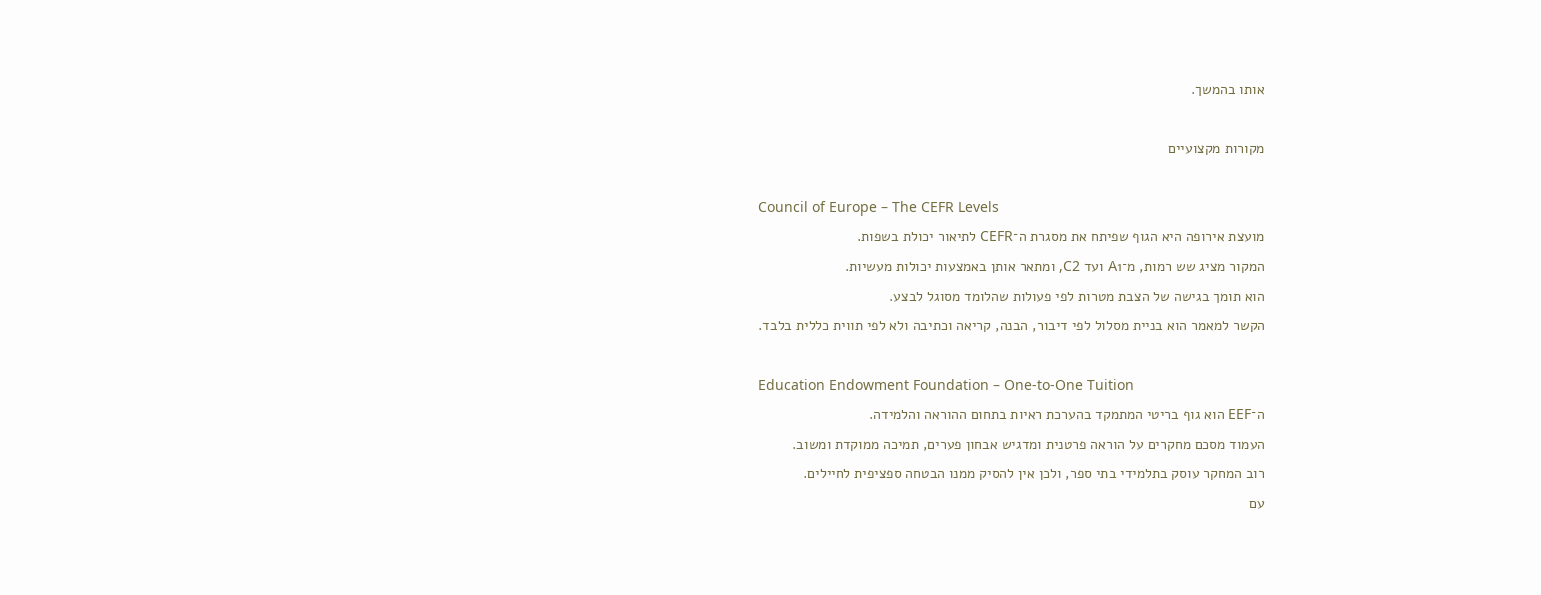אותו בהמשך.

מקורות מקצועיים

Council of Europe – The CEFR Levels
מועצת אירופה היא הגוף שפיתח את מסגרת ה־CEFR לתיאור יכולת בשפות.
המקור מציג שש רמות, מ־A1 ועד C2, ומתאר אותן באמצעות יכולות מעשיות.
הוא תומך בגישה של הצבת מטרות לפי פעולות שהלומד מסוגל לבצע.
הקשר למאמר הוא בניית מסלול לפי דיבור, הבנה, קריאה וכתיבה ולא לפי תווית כללית בלבד.

Education Endowment Foundation – One-to-One Tuition
ה־EEF הוא גוף בריטי המתמקד בהערכת ראיות בתחום ההוראה והלמידה.
העמוד מסכם מחקרים על הוראה פרטנית ומדגיש אבחון פערים, תמיכה ממוקדת ומשוב.
רוב המחקר עוסק בתלמידי בתי ספר, ולכן אין להסיק ממנו הבטחה ספציפית לחיילים.
עם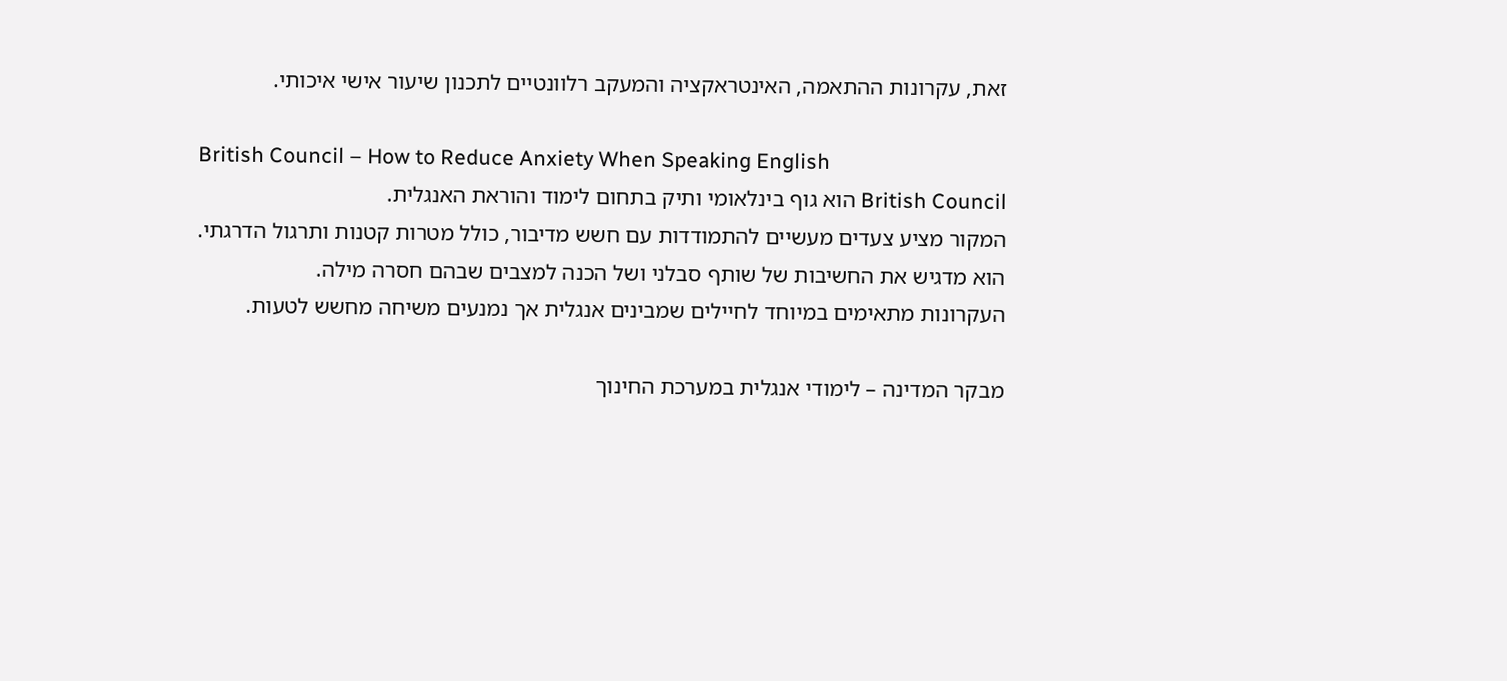זאת, עקרונות ההתאמה, האינטראקציה והמעקב רלוונטיים לתכנון שיעור אישי איכותי.

British Council – How to Reduce Anxiety When Speaking English
British Council הוא גוף בינלאומי ותיק בתחום לימוד והוראת האנגלית.
המקור מציע צעדים מעשיים להתמודדות עם חשש מדיבור, כולל מטרות קטנות ותרגול הדרגתי.
הוא מדגיש את החשיבות של שותף סבלני ושל הכנה למצבים שבהם חסרה מילה.
העקרונות מתאימים במיוחד לחיילים שמבינים אנגלית אך נמנעים משיחה מחשש לטעות.

מבקר המדינה – לימודי אנגלית במערכת החינוך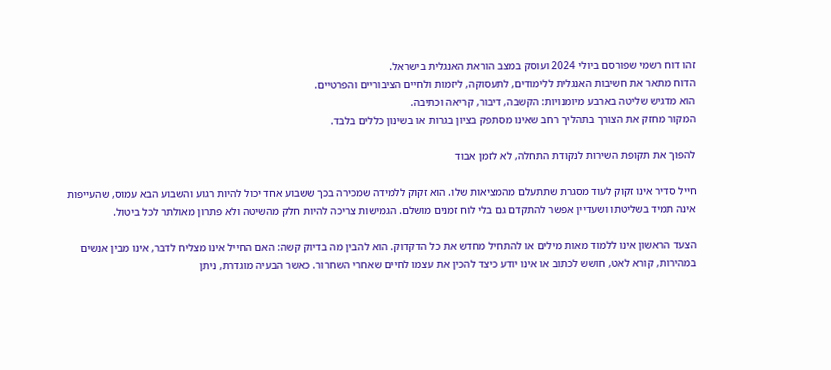זהו דוח רשמי שפורסם ביולי 2024 ועוסק במצב הוראת האנגלית בישראל.
הדוח מתאר את חשיבות האנגלית ללימודים, לתעסוקה, ליזמות ולחיים הציבוריים והפרטיים.
הוא מדגיש שליטה בארבע מיומנויות: הקשבה, דיבור, קריאה וכתיבה.
המקור מחזק את הצורך בתהליך רחב שאינו מסתפק בציון בגרות או בשינון כללים בלבד.

להפוך את תקופת השירות לנקודת התחלה, לא לזמן אבוד

חייל סדיר אינו זקוק לעוד מסגרת שתתעלם מהמציאות שלו. הוא זקוק ללמידה שמכירה בכך ששבוע אחד יכול להיות רגוע והשבוע הבא עמוס, שהעייפות אינה תמיד בשליטתו ושעדיין אפשר להתקדם גם בלי לוח זמנים מושלם. הגמישות צריכה להיות חלק מהשיטה ולא פתרון מאולתר לכל ביטול.

הצעד הראשון אינו ללמוד מאות מילים או להתחיל מחדש את כל הדקדוק. הוא להבין מה בדיוק קשה: האם החייל אינו מצליח לדבר, אינו מבין אנשים במהירות, קורא לאט, חושש לכתוב או אינו יודע כיצד להכין את עצמו לחיים שאחרי השחרור. כאשר הבעיה מוגדרת, ניתן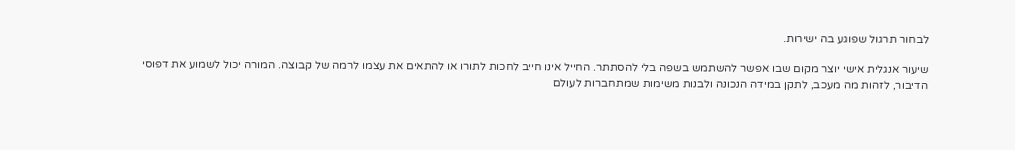לבחור תרגול שפוגע בה ישירות.

שיעור אנגלית אישי יוצר מקום שבו אפשר להשתמש בשפה בלי להסתתר. החייל אינו חייב לחכות לתורו או להתאים את עצמו לרמה של קבוצה. המורה יכול לשמוע את דפוסי הדיבור, לזהות מה מעכב, לתקן במידה הנכונה ולבנות משימות שמתחברות לעולם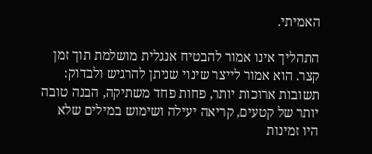האמיתי.

התהליך אינו אמור להבטיח אנגלית מושלמת תוך זמן קצר. הוא אמור לייצר שינוי שניתן להרגיש ולבדוק: תשובות ארוכות יותר, פחות פחד משתיקה, הבנה טובה יותר של קטעים, קריאה יעילה ושימוש במילים שלא היו זמינות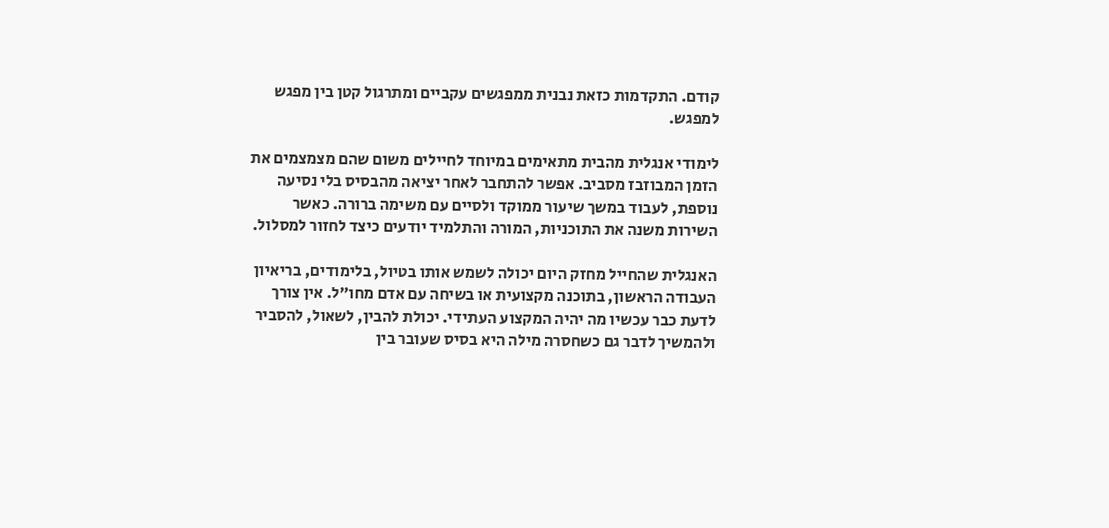קודם. התקדמות כזאת נבנית ממפגשים עקביים ומתרגול קטן בין מפגש למפגש.

לימודי אנגלית מהבית מתאימים במיוחד לחיילים משום שהם מצמצמים את הזמן המבוזבז מסביב. אפשר להתחבר לאחר יציאה מהבסיס בלי נסיעה נוספת, לעבוד במשך שיעור ממוקד ולסיים עם משימה ברורה. כאשר השירות משנה את התוכניות, המורה והתלמיד יודעים כיצד לחזור למסלול.

האנגלית שהחייל מחזק היום יכולה לשמש אותו בטיול, בלימודים, בריאיון העבודה הראשון, בתוכנה מקצועית או בשיחה עם אדם מחו״ל. אין צורך לדעת כבר עכשיו מה יהיה המקצוע העתידי. יכולת להבין, לשאול, להסביר ולהמשיך לדבר גם כשחסרה מילה היא בסיס שעובר בין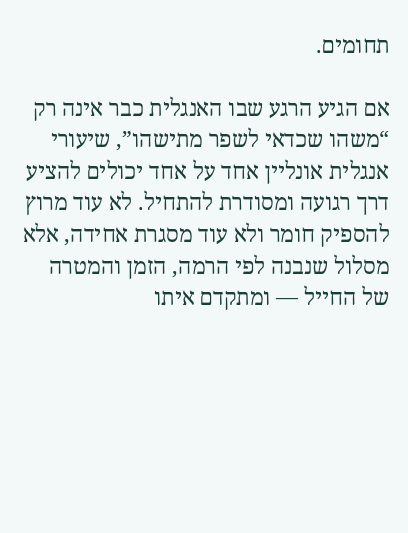תחומים.

אם הגיע הרגע שבו האנגלית כבר אינה רק “משהו שכדאי לשפר מתישהו”, שיעורי אנגלית אונליין אחד על אחד יכולים להציע דרך רגועה ומסודרת להתחיל. לא עוד מרוץ להספיק חומר ולא עוד מסגרת אחידה, אלא מסלול שנבנה לפי הרמה, הזמן והמטרה של החייל — ומתקדם איתו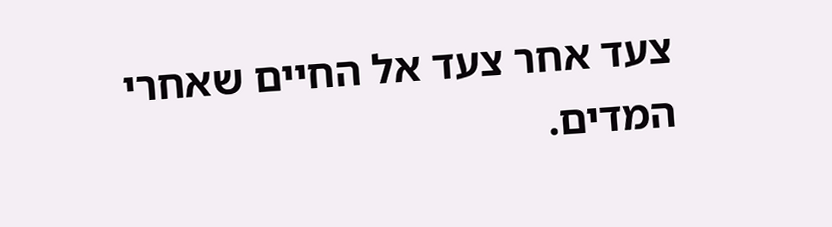צעד אחר צעד אל החיים שאחרי המדים.